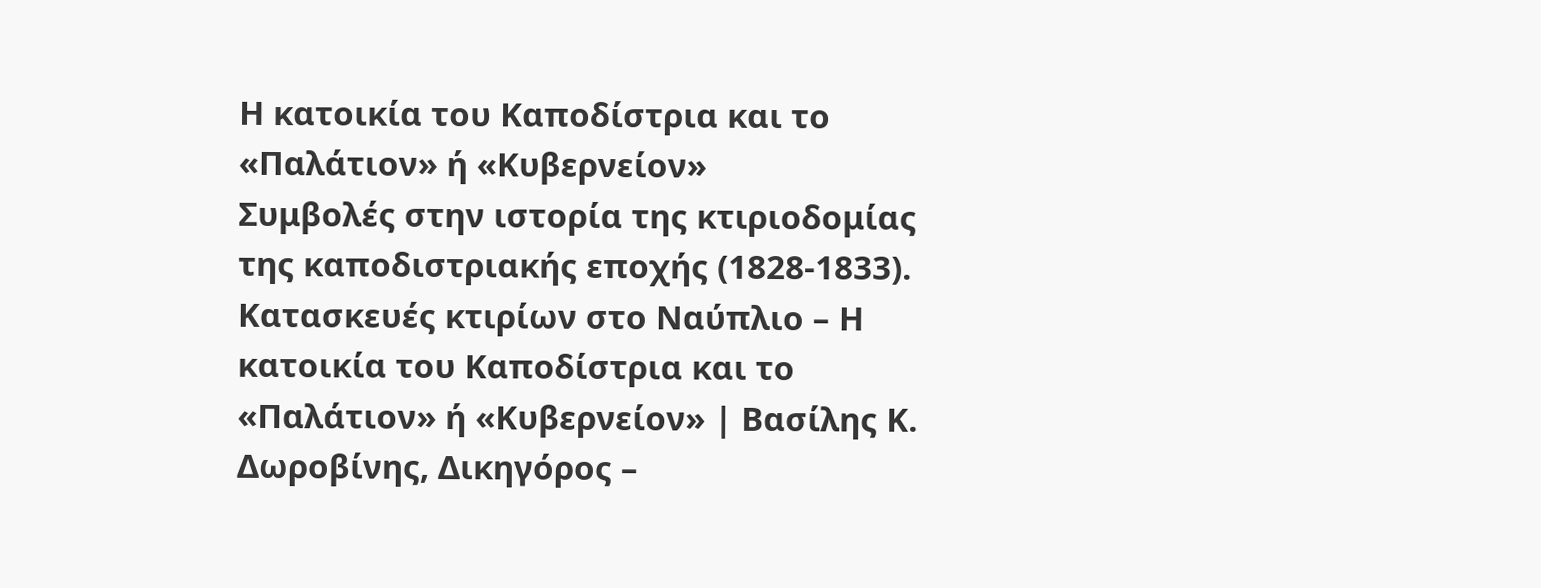Η κατοικία του Καποδίστρια και το «Παλάτιον» ή «Κυβερνείον»
Συμβολές στην ιστορία της κτιριοδομίας της καποδιστριακής εποχής (1828-1833). Κατασκευές κτιρίων στο Ναύπλιο – Η κατοικία του Καποδίστρια και το «Παλάτιον» ή «Κυβερνείον» | Βασίλης Κ. Δωροβίνης, Δικηγόρος –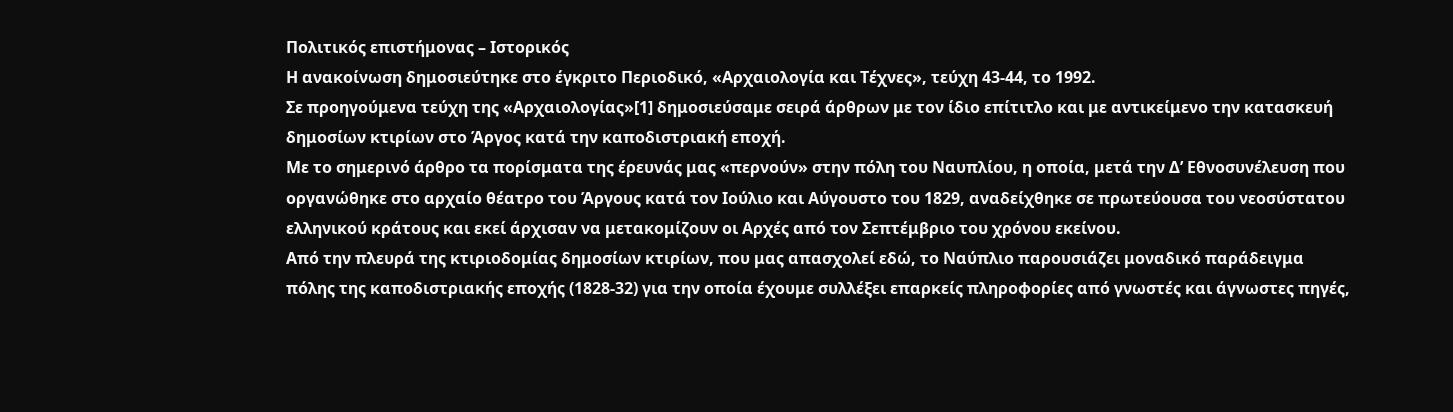Πολιτικός επιστήμονας – Ιστορικός
Η ανακοίνωση δημοσιεύτηκε στο έγκριτο Περιοδικό, «Αρχαιολογία και Τέχνες», τεύχη 43-44, το 1992.
Σε προηγούμενα τεύχη της «Αρχαιολογίας»[1] δημοσιεύσαμε σειρά άρθρων με τον ίδιο επίτιτλο και με αντικείμενο την κατασκευή δημοσίων κτιρίων στο Άργος κατά την καποδιστριακή εποχή.
Με το σημερινό άρθρο τα πορίσματα της έρευνάς μας «περνούν» στην πόλη του Ναυπλίου, η οποία, μετά την Δ’ Εθνοσυνέλευση που οργανώθηκε στο αρχαίο θέατρο του Άργους κατά τον Ιούλιο και Αύγουστο του 1829, αναδείχθηκε σε πρωτεύουσα του νεοσύστατου ελληνικού κράτους και εκεί άρχισαν να μετακομίζουν οι Αρχές από τον Σεπτέμβριο του χρόνου εκείνου.
Από την πλευρά της κτιριοδομίας δημοσίων κτιρίων, που μας απασχολεί εδώ, το Ναύπλιο παρουσιάζει μοναδικό παράδειγμα πόλης της καποδιστριακής εποχής (1828-32) για την οποία έχουμε συλλέξει επαρκείς πληροφορίες από γνωστές και άγνωστες πηγές,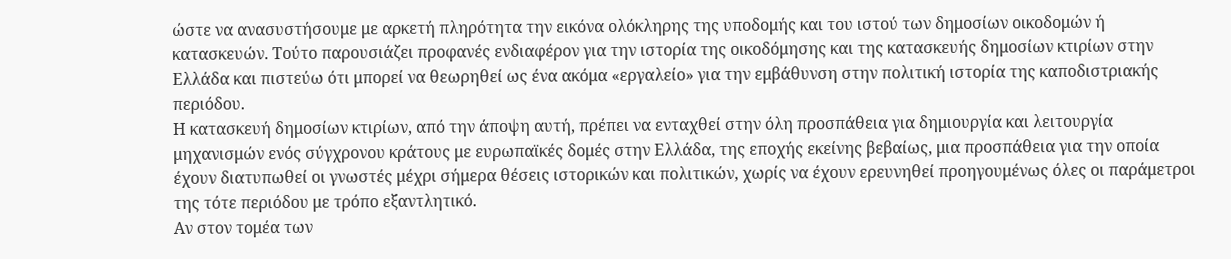ώστε να ανασυστήσουμε με αρκετή πληρότητα την εικόνα ολόκληρης της υποδομής και του ιστού των δημοσίων οικοδομών ή κατασκευών. Τούτο παρουσιάζει προφανές ενδιαφέρον για την ιστορία της οικοδόμησης και της κατασκευής δημοσίων κτιρίων στην Ελλάδα και πιστεύω ότι μπορεί να θεωρηθεί ως ένα ακόμα «εργαλείο» για την εμβάθυνση στην πολιτική ιστορία της καποδιστριακής περιόδου.
Η κατασκευή δημοσίων κτιρίων, από την άποψη αυτή, πρέπει να ενταχθεί στην όλη προσπάθεια για δημιουργία και λειτουργία μηχανισμών ενός σύγχρονου κράτους με ευρωπαϊκές δομές στην Ελλάδα, της εποχής εκείνης βεβαίως, μια προσπάθεια για την οποία έχουν διατυπωθεί οι γνωστές μέχρι σήμερα θέσεις ιστορικών και πολιτικών, χωρίς να έχουν ερευνηθεί προηγουμένως όλες οι παράμετροι της τότε περιόδου με τρόπο εξαντλητικό.
Αν στον τομέα των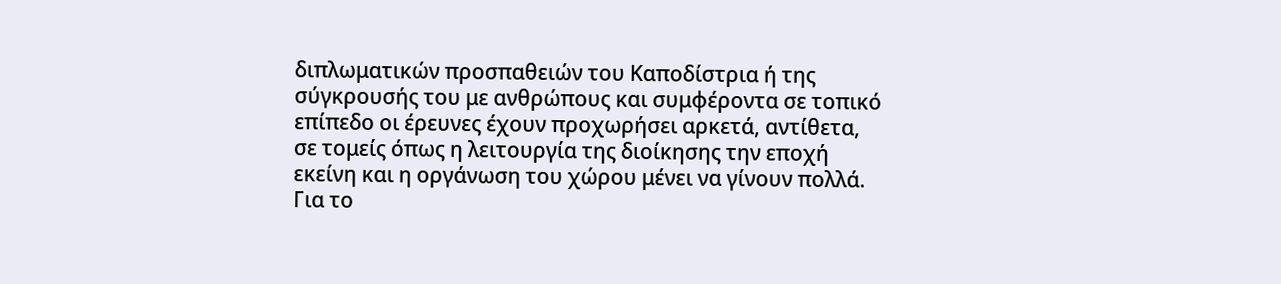διπλωματικών προσπαθειών του Καποδίστρια ή της σύγκρουσής του με ανθρώπους και συμφέροντα σε τοπικό επίπεδο οι έρευνες έχουν προχωρήσει αρκετά, αντίθετα, σε τομείς όπως η λειτουργία της διοίκησης την εποχή εκείνη και η οργάνωση του χώρου μένει να γίνουν πολλά.
Για το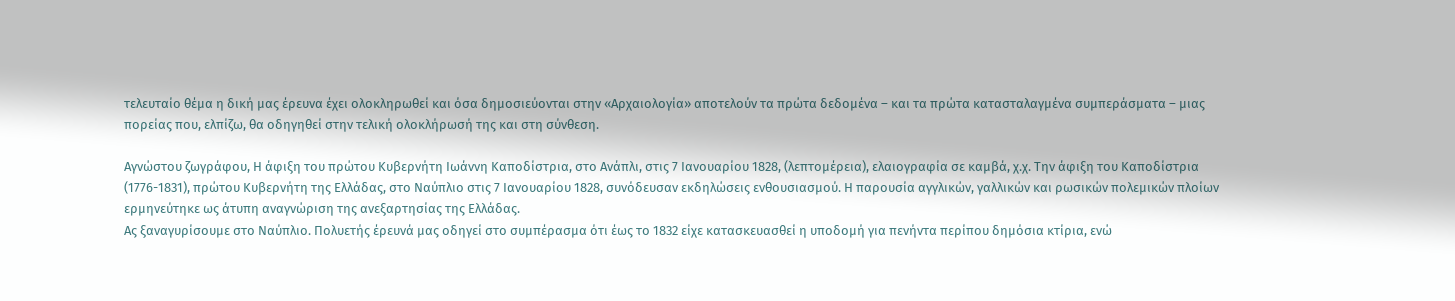τελευταίο θέμα η δική μας έρευνα έχει ολοκληρωθεί και όσα δημοσιεύονται στην «Αρχαιολογία» αποτελούν τα πρώτα δεδομένα – και τα πρώτα κατασταλαγμένα συμπεράσματα – μιας πορείας που, ελπίζω, θα οδηγηθεί στην τελική ολοκλήρωσή της και στη σύνθεση.

Αγνώστου ζωγράφου, H άφιξη του πρώτου Κυβερνήτη Ιωάννη Καποδίστρια, στο Ανάπλι, στις 7 Ιανουαρίου 1828, (λεπτομέρεια), ελαιογραφία σε καμβά, χ.χ. Την άφιξη του Καποδίστρια (1776-1831), πρώτου Κυβερνήτη της Ελλάδας, στο Ναύπλιο στις 7 Ιανουαρίου 1828, συνόδευσαν εκδηλώσεις ενθουσιασμού. Η παρουσία αγγλικών, γαλλικών και ρωσικών πολεμικών πλοίων ερμηνεύτηκε ως άτυπη αναγνώριση της ανεξαρτησίας της Ελλάδας.
Ας ξαναγυρίσουμε στο Ναύπλιο. Πολυετής έρευνά μας οδηγεί στο συμπέρασμα ότι έως το 1832 είχε κατασκευασθεί η υποδομή για πενήντα περίπου δημόσια κτίρια, ενώ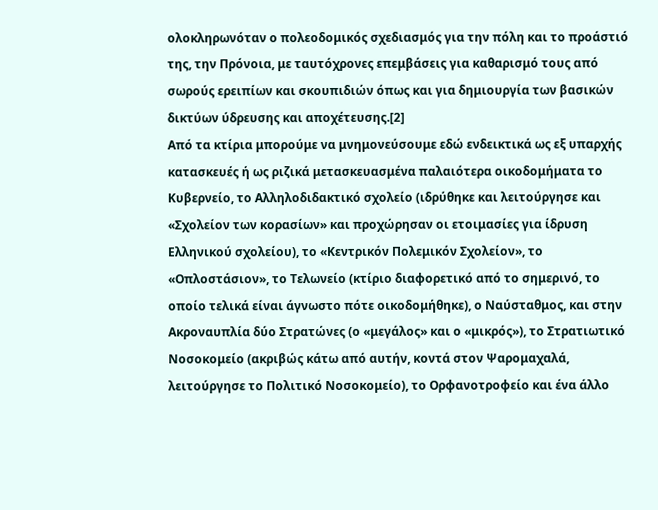ολοκληρωνόταν ο πολεοδομικός σχεδιασμός για την πόλη και το προάστιό της, την Πρόνοια, με ταυτόχρονες επεμβάσεις για καθαρισμό τους από σωρούς ερειπίων και σκουπιδιών όπως και για δημιουργία των βασικών δικτύων ύδρευσης και αποχέτευσης.[2]
Από τα κτίρια μπορούμε να μνημονεύσουμε εδώ ενδεικτικά ως εξ υπαρχής κατασκευές ή ως ριζικά μετασκευασμένα παλαιότερα οικοδομήματα το Κυβερνείο, το Αλληλοδιδακτικό σχολείο (ιδρύθηκε και λειτούργησε και «Σχολείον των κορασίων» και προχώρησαν οι ετοιμασίες για ίδρυση Ελληνικού σχολείου), το «Κεντρικόν Πολεμικόν Σχολείον», το «Οπλοστάσιον», το Τελωνείο (κτίριο διαφορετικό από το σημερινό, το οποίο τελικά είναι άγνωστο πότε οικοδομήθηκε), ο Ναύσταθμος, και στην Ακροναυπλία δύο Στρατώνες (ο «μεγάλος» και ο «μικρός»), το Στρατιωτικό Νοσοκομείο (ακριβώς κάτω από αυτήν, κοντά στον Ψαρομαχαλά, λειτούργησε το Πολιτικό Νοσοκομείο), το Ορφανοτροφείο και ένα άλλο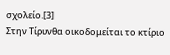σχολείο.[3]
Στην Τίρυνθα οικοδομείται το κτίριο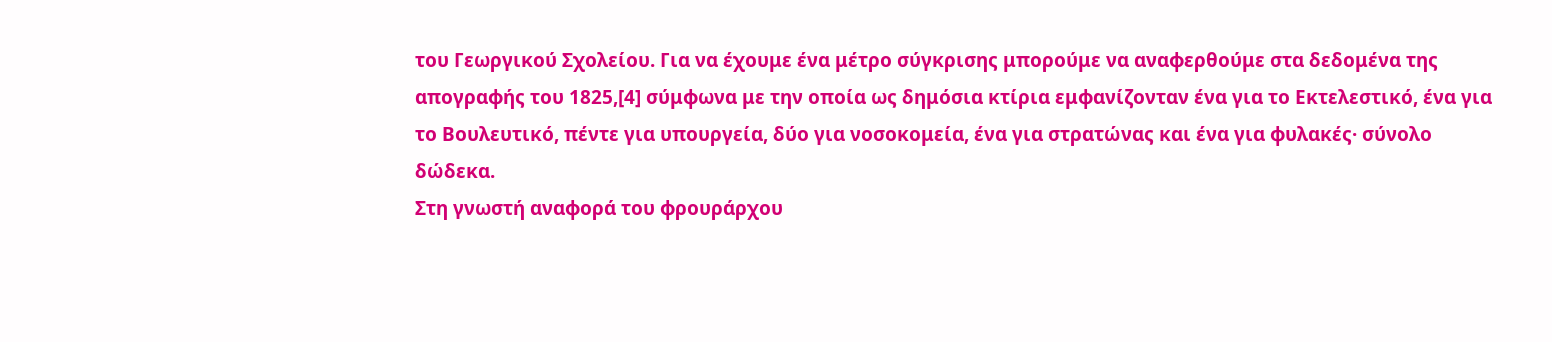του Γεωργικού Σχολείου. Για να έχουμε ένα μέτρο σύγκρισης μπορούμε να αναφερθούμε στα δεδομένα της απογραφής του 1825,[4] σύμφωνα με την οποία ως δημόσια κτίρια εμφανίζονταν ένα για το Εκτελεστικό, ένα για το Βουλευτικό, πέντε για υπουργεία, δύο για νοσοκομεία, ένα για στρατώνας και ένα για φυλακές· σύνολο δώδεκα.
Στη γνωστή αναφορά του φρουράρχου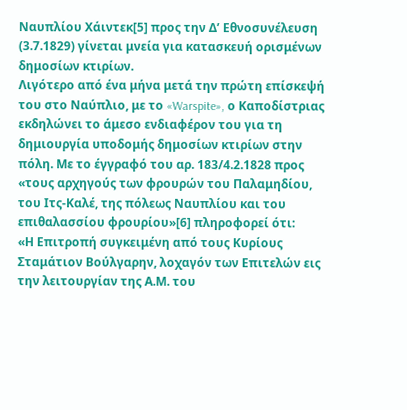Ναυπλίου Χάιντεκ[5] προς την Δ’ Εθνοσυνέλευση (3.7.1829) γίνεται μνεία για κατασκευή ορισμένων δημοσίων κτιρίων.
Λιγότερο από ένα μήνα μετά την πρώτη επίσκεψή του στο Ναύπλιο, με το «Warspite», ο Καποδίστριας εκδηλώνει το άμεσο ενδιαφέρον του για τη δημιουργία υποδομής δημοσίων κτιρίων στην πόλη. Με το έγγραφό του αρ. 183/4.2.1828 προς «τους αρχηγούς των φρουρών του Παλαμηδίου, του Ιτς-Καλέ, της πόλεως Ναυπλίου και του επιθαλασσίου φρουρίου»[6] πληροφορεί ότι:
«Η Επιτροπή συγκειμένη από τους Κυρίους Σταμάτιον Βούλγαρην, λοχαγόν των Επιτελών εις την λειτουργίαν της Α.Μ. του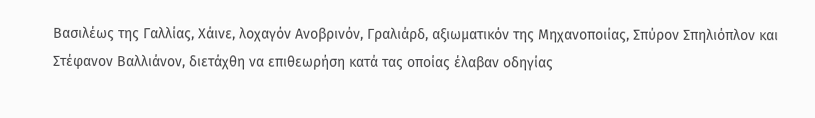Βασιλέως της Γαλλίας, Χάινε, λοχαγόν Ανοβρινόν, Γραλιάρδ, αξιωματικόν της Μηχανοποιίας, Σπύρον Σπηλιόπλον και Στέφανον Βαλλιάνον, διετάχθη να επιθεωρήση κατά τας οποίας έλαβαν οδηγίας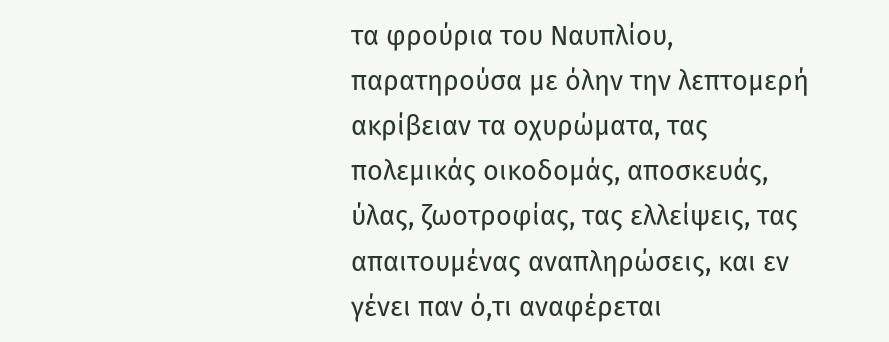τα φρούρια του Ναυπλίου, παρατηρούσα με όλην την λεπτομερή ακρίβειαν τα οχυρώματα, τας πολεμικάς οικοδομάς, αποσκευάς, ύλας, ζωοτροφίας, τας ελλείψεις, τας απαιτουμένας αναπληρώσεις, και εν γένει παν ό,τι αναφέρεται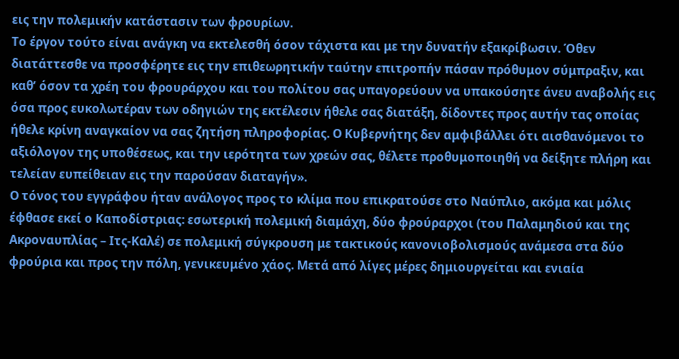εις την πολεμικήν κατάστασιν των φρουρίων.
Το έργον τούτο είναι ανάγκη να εκτελεσθή όσον τάχιστα και με την δυνατήν εξακρίβωσιν. Όθεν διατάττεσθε να προσφέρητε εις την επιθεωρητικήν ταύτην επιτροπήν πάσαν πρόθυμον σύμπραξιν, και καθ’ όσον τα χρέη του φρουράρχου και του πολίτου σας υπαγορεύουν να υπακούσητε άνευ αναβολής εις όσα προς ευκολωτέραν των οδηγιών της εκτέλεσιν ήθελε σας διατάξη, δίδοντες προς αυτήν τας οποίας ήθελε κρίνη αναγκαίον να σας ζητήση πληροφορίας. Ο Κυβερνήτης δεν αμφιβάλλει ότι αισθανόμενοι το αξιόλογον της υποθέσεως, και την ιερότητα των χρεών σας, θέλετε προθυμοποιηθή να δείξητε πλήρη και τελείαν ευπείθειαν εις την παρούσαν διαταγήν».
Ο τόνος του εγγράφου ήταν ανάλογος προς το κλίμα που επικρατούσε στο Ναύπλιο, ακόμα και μόλις έφθασε εκεί ο Καποδίστριας: εσωτερική πολεμική διαμάχη, δύο φρούραρχοι (του Παλαμηδιού και της Ακροναυπλίας – Ιτς-Καλέ) σε πολεμική σύγκρουση με τακτικούς κανονιοβολισμούς ανάμεσα στα δύο φρούρια και προς την πόλη, γενικευμένο χάος. Μετά από λίγες μέρες δημιουργείται και ενιαία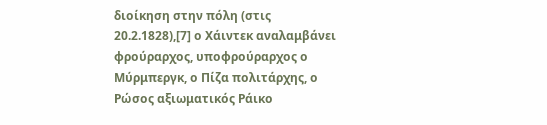διοίκηση στην πόλη (στις 20.2.1828),[7] ο Χάιντεκ αναλαμβάνει φρούραρχος, υποφρούραρχος ο Μύρμπεργκ, ο Πίζα πολιτάρχης, ο Ρώσος αξιωματικός Ράικο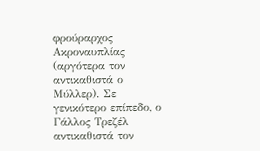φρούραρχος Ακροναυπλίας (αργότερα τον αντικαθιστά ο Μύλλερ). Σε γενικότερο επίπεδο, ο Γάλλος Τρεζέλ αντικαθιστά τον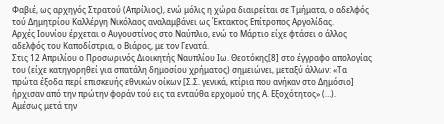Φαβιέ, ως αρχηγός Στρατού (Απρίλιος), ενώ μόλις η χώρα διαιρείται σε Τμήματα, ο αδελφός τού Δημητρίου Καλλέργη Νικόλαος αναλαμβάνει ως Έκτακτος Επίτροπος Αργολίδας.
Αρχές Ιουνίου έρχεται ο Αυγουστίνος στο Ναύπλιο, ενώ το Μάρτιο είχε φτάσει ο άλλος αδελφός του Καποδίστρια, ο Βιάρος, με τον Γενατά.
Στις 12 Απριλίου ο Προσωρινός Διοικητής Ναυπλίου Ιω. Θεοτόκης[8] στο έγγραφο απολογίας του (είχε κατηγορηθεί για σπατάλη δημοσίου χρήματος) σημειώνει, μεταξύ άλλων: «Τα πρώτα έξοδα περί επισκευής εθνικών οίκων [Σ.Σ. γενικά, κτίρια που ανήκαν στο Δημόσιο] ήρχισαν από την πρώτην φοράν τού εις τα ενταύθα ερχομού της Α. Εξοχότητος» (…).
Αμέσως μετά την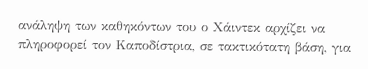ανάληψη των καθηκόντων του ο Χάιντεκ αρχίζει να πληροφορεί τον Καποδίστρια, σε τακτικότατη βάση, για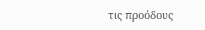τις προόδους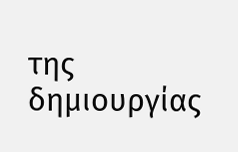της δημιουργίας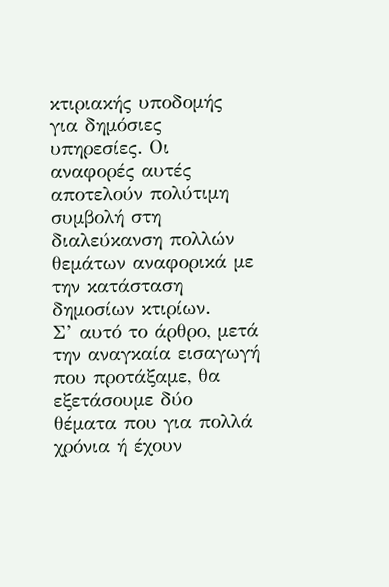κτιριακής υποδομής για δημόσιες υπηρεσίες. Οι αναφορές αυτές αποτελούν πολύτιμη συμβολή στη διαλεύκανση πολλών θεμάτων αναφορικά με την κατάσταση δημοσίων κτιρίων.
Σ’ αυτό το άρθρο, μετά την αναγκαία εισαγωγή που προτάξαμε, θα εξετάσουμε δύο θέματα που για πολλά χρόνια ή έχουν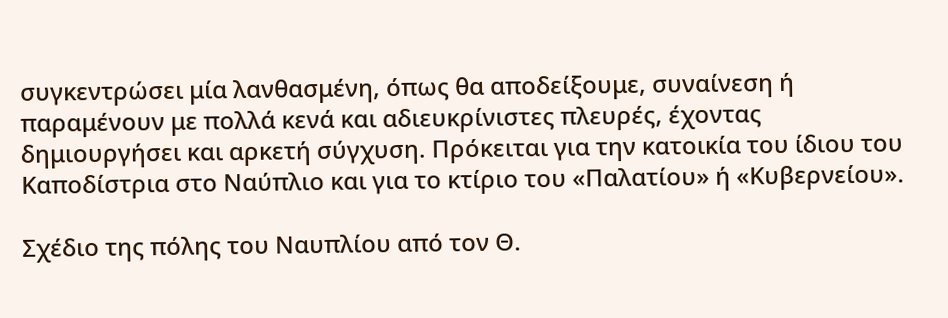συγκεντρώσει μία λανθασμένη, όπως θα αποδείξουμε, συναίνεση ή παραμένουν με πολλά κενά και αδιευκρίνιστες πλευρές, έχοντας δημιουργήσει και αρκετή σύγχυση. Πρόκειται για την κατοικία του ίδιου του Καποδίστρια στο Ναύπλιο και για το κτίριο του «Παλατίου» ή «Κυβερνείου».

Σχέδιο της πόλης του Ναυπλίου από τον Θ.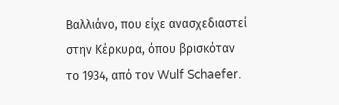Βαλλιάνο, που είχε ανασχεδιαστεί στην Κέρκυρα, όπου βρισκόταν το 1934, από τον Wulf Schaefer.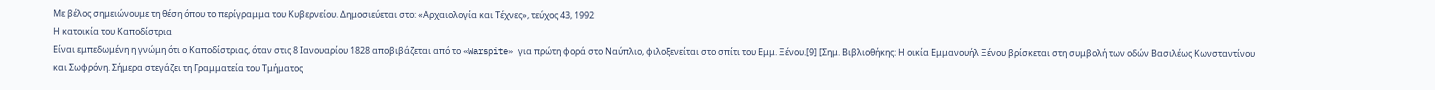Με βέλος σημειώνουμε τη θέση όπου το περίγραμμα του Κυβερνείου. Δημοσιεύεται στο: «Αρχαιολογία και Τέχνες», τεύχος 43, 1992
Η κατοικία του Καποδίστρια
Είναι εμπεδωμένη η γνώμη ότι ο Καποδίστριας, όταν στις 8 Ιανουαρίου 1828 αποβιβάζεται από το «Warspite» για πρώτη φορά στο Ναύπλιο, φιλοξενείται στο σπίτι του Εμμ. Ξένου.[9] [Σημ. Βιβλιοθήκης: Η οικία Εμμανουήλ Ξένου βρίσκεται στη συμβολή των οδών Βασιλέως Κωνσταντίνου και Σωφρόνη. Σήμερα στεγάζει τη Γραμματεία του Τμήματος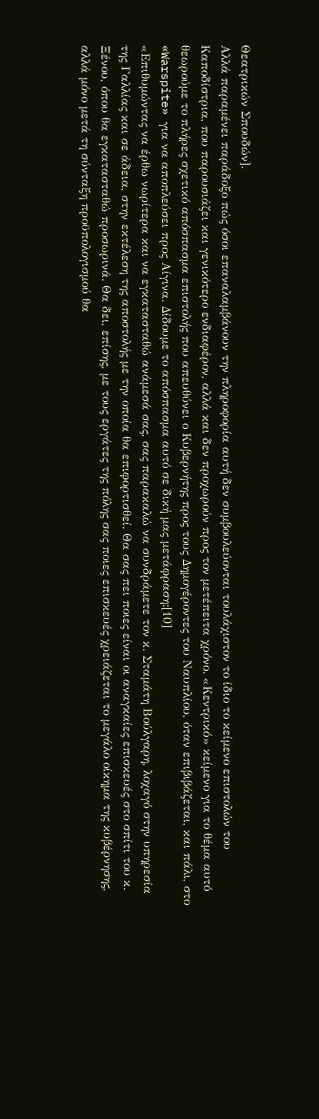Θεατρικών Σπουδών].
Αλλά παραμένει παράδοξο πώς όσοι επαναλαμβάνουν την πληροφορία αυτή δεν συμβουλεύονται τουλάχιστον το ίδιο το κείμενο επιστολών του Καποδίστρια, που παρουσιάζει και γενικότερο ενδιαφέρον, αλλά και δεν προχωρούν προς τον μετέπειτα χρόνο. «Κεντρικό» κείμενο για το θέμα αυτό θεωρούμε το πλήρες σχετικό απόσπασμα επιστολής που απευθύνει ο Κυβερνήτης προς τους Δημογέροντες του Ναυπλίου, όταν επιβιβάζεται, και πάλι, στο «Warspite» για να αποπλεύσει προς Αίγινα. Δίδουμε το απόσπασμα αυτό σε δική μας μετάφραση:[10]
«Επιθυμώντας να έρθω νωρίτερα και να εγκατασταθώ ανάμεσά σας, σας παρακαλώ να συνδράμετε τον κ. Σταμάτη Βούλγαρη, λοχαγό στην υπηρεσία της Γαλλίας και σε άδεια, στην εκτέλεση της αποστολής με την οποία θα επιφορτισθεί. Θα σας πει ποιες είναι οι αναγκαίες επισκευές στο σπίτι του κ. Ξένου, όπου θα εγκατασταθώ προσωρινά. Θα δει, επίσης, με τους εργάτες της πόλης σας ποιες επισκευές χρειάζεται το μεγάλο οίκημα της κυβέρνησης, αλλά μόνο μετά τη σύνταξη προϋπολογισμού θα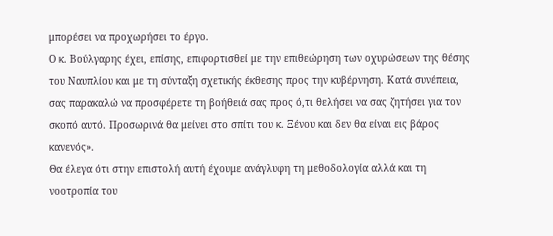μπορέσει να προχωρήσει το έργο.
Ο κ. Βούλγαρης έχει, επίσης, επιφορτισθεί με την επιθεώρηση των οχυρώσεων της θέσης του Ναυπλίου και με τη σύνταξη σχετικής έκθεσης προς την κυβέρνηση. Κατά συνέπεια, σας παρακαλώ να προσφέρετε τη βοήθειά σας προς ό,τι θελήσει να σας ζητήσει για τον σκοπό αυτό. Προσωρινά θα μείνει στο σπίτι του κ. Ξένου και δεν θα είναι εις βάρος κανενός».
Θα έλεγα ότι στην επιστολή αυτή έχουμε ανάγλυφη τη μεθοδολογία αλλά και τη νοοτροπία του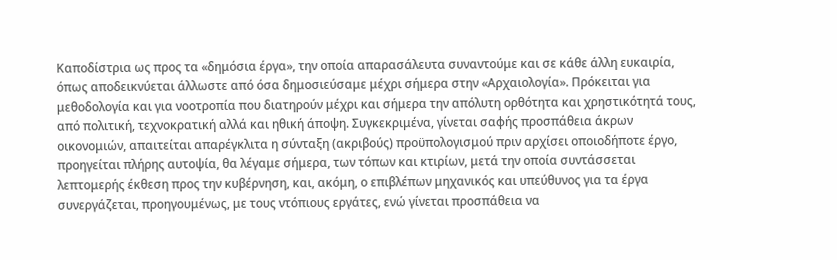Καποδίστρια ως προς τα «δημόσια έργα», την οποία απαρασάλευτα συναντούμε και σε κάθε άλλη ευκαιρία, όπως αποδεικνύεται άλλωστε από όσα δημοσιεύσαμε μέχρι σήμερα στην «Αρχαιολογία». Πρόκειται για μεθοδολογία και για νοοτροπία που διατηρούν μέχρι και σήμερα την απόλυτη ορθότητα και χρηστικότητά τους, από πολιτική, τεχνοκρατική αλλά και ηθική άποψη. Συγκεκριμένα, γίνεται σαφής προσπάθεια άκρων οικονομιών, απαιτείται απαρέγκλιτα η σύνταξη (ακριβούς) προϋπολογισμού πριν αρχίσει οποιοδήποτε έργο, προηγείται πλήρης αυτοψία, θα λέγαμε σήμερα, των τόπων και κτιρίων, μετά την οποία συντάσσεται λεπτομερής έκθεση προς την κυβέρνηση, και, ακόμη, ο επιβλέπων μηχανικός και υπεύθυνος για τα έργα συνεργάζεται, προηγουμένως, με τους ντόπιους εργάτες, ενώ γίνεται προσπάθεια να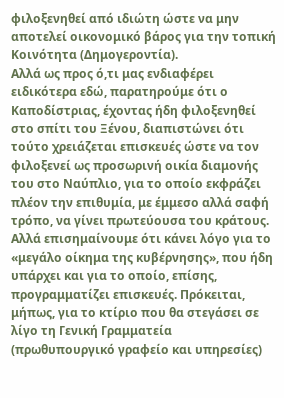φιλοξενηθεί από ιδιώτη ώστε να μην αποτελεί οικονομικό βάρος για την τοπική Κοινότητα (Δημογεροντία).
Αλλά ως προς ό,τι μας ενδιαφέρει ειδικότερα εδώ, παρατηρούμε ότι ο Καποδίστριας, έχοντας ήδη φιλοξενηθεί στο σπίτι του Ξένου, διαπιστώνει ότι τούτο χρειάζεται επισκευές ώστε να τον φιλοξενεί ως προσωρινή οικία διαμονής του στο Ναύπλιο, για το οποίο εκφράζει πλέον την επιθυμία, με έμμεσο αλλά σαφή τρόπο, να γίνει πρωτεύουσα του κράτους. Αλλά επισημαίνουμε ότι κάνει λόγο για το «μεγάλο οίκημα της κυβέρνησης», που ήδη υπάρχει και για το οποίο, επίσης, προγραμματίζει επισκευές. Πρόκειται, μήπως, για το κτίριο που θα στεγάσει σε λίγο τη Γενική Γραμματεία (πρωθυπουργικό γραφείο και υπηρεσίες)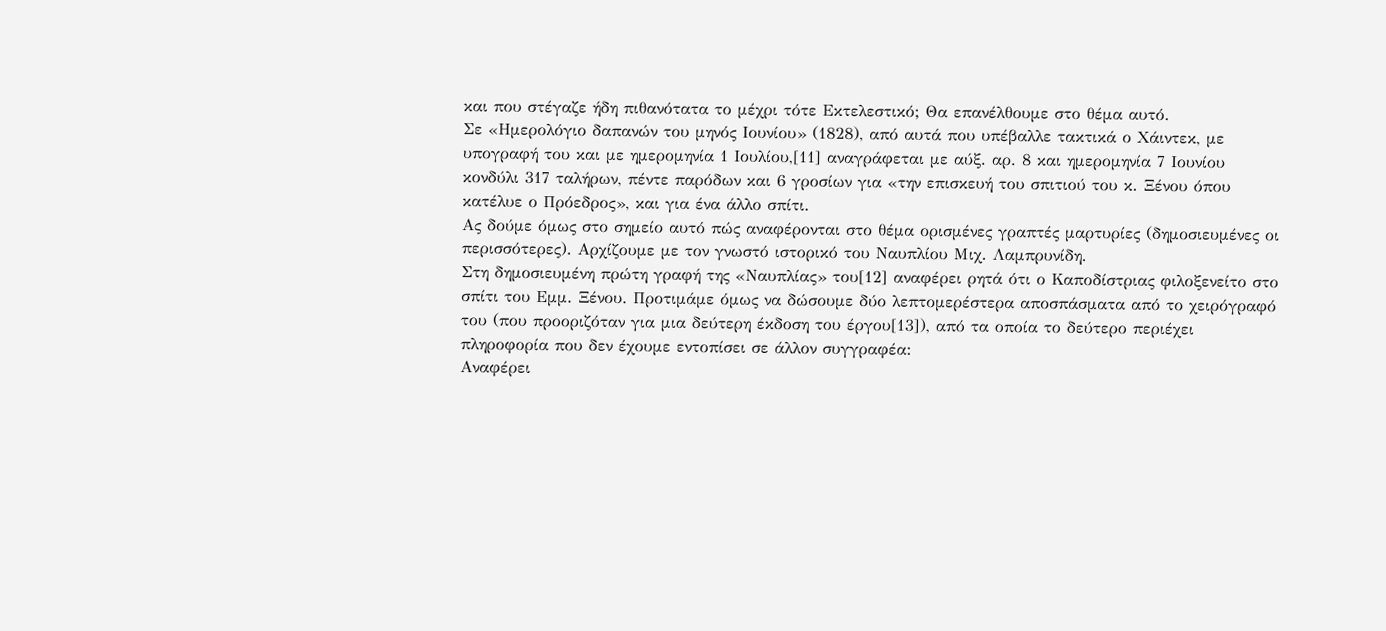και που στέγαζε ήδη πιθανότατα το μέχρι τότε Εκτελεστικό; Θα επανέλθουμε στο θέμα αυτό.
Σε «Ημερολόγιο δαπανών του μηνός Ιουνίου» (1828), από αυτά που υπέβαλλε τακτικά ο Χάιντεκ, με υπογραφή του και με ημερομηνία 1 Ιουλίου,[11] αναγράφεται με αύξ. αρ. 8 και ημερομηνία 7 Ιουνίου κονδύλι 317 ταλήρων, πέντε παρόδων και 6 γροσίων για «την επισκευή του σπιτιού του κ. Ξένου όπου κατέλυε ο Πρόεδρος», και για ένα άλλο σπίτι.
Ας δούμε όμως στο σημείο αυτό πώς αναφέρονται στο θέμα ορισμένες γραπτές μαρτυρίες (δημοσιευμένες οι περισσότερες). Αρχίζουμε με τον γνωστό ιστορικό του Ναυπλίου Μιχ. Λαμπρυνίδη.
Στη δημοσιευμένη πρώτη γραφή της «Ναυπλίας» του[12] αναφέρει ρητά ότι ο Καποδίστριας φιλοξενείτο στο σπίτι του Εμμ. Ξένου. Προτιμάμε όμως να δώσουμε δύο λεπτομερέστερα αποσπάσματα από το χειρόγραφό του (που προοριζόταν για μια δεύτερη έκδοση του έργου[13]), από τα οποία το δεύτερο περιέχει πληροφορία που δεν έχουμε εντοπίσει σε άλλον συγγραφέα:
Αναφέρει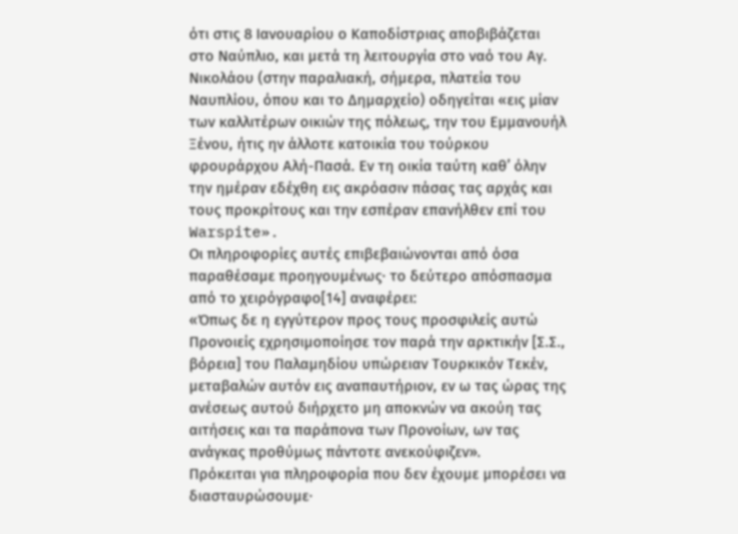ότι στις 8 Ιανουαρίου ο Καποδίστριας αποβιβάζεται στο Ναύπλιο, και μετά τη λειτουργία στο ναό του Αγ. Νικολάου (στην παραλιακή, σήμερα, πλατεία του Ναυπλίου, όπου και το Δημαρχείο) οδηγείται «εις μίαν των καλλιτέρων οικιών της πόλεως, την του Εμμανουήλ Ξένου, ήτις ην άλλοτε κατοικία του τούρκου φρουράρχου Αλή-Πασά. Εν τη οικία ταύτη καθ’ όλην την ημέραν εδέχθη εις ακρόασιν πάσας τας αρχάς και τους προκρίτους και την εσπέραν επανήλθεν επί του Warspite».
Οι πληροφορίες αυτές επιβεβαιώνονται από όσα παραθέσαμε προηγουμένως· το δεύτερο απόσπασμα από το χειρόγραφο[14] αναφέρει:
«Όπως δε η εγγύτερον προς τους προσφιλείς αυτώ Προνοιείς εχρησιμοποίησε τον παρά την αρκτικήν [Σ.Σ., βόρεια] του Παλαμηδίου υπώρειαν Τουρκικόν Τεκέν, μεταβαλών αυτόν εις αναπαυτήριον, εν ω τας ώρας της ανέσεως αυτού διήρχετο μη αποκνών να ακούη τας αιτήσεις και τα παράπονα των Προνοίων, ων τας ανάγκας προθύμως πάντοτε ανεκούφιζεν».
Πρόκειται για πληροφορία που δεν έχουμε μπορέσει να διασταυρώσουμε·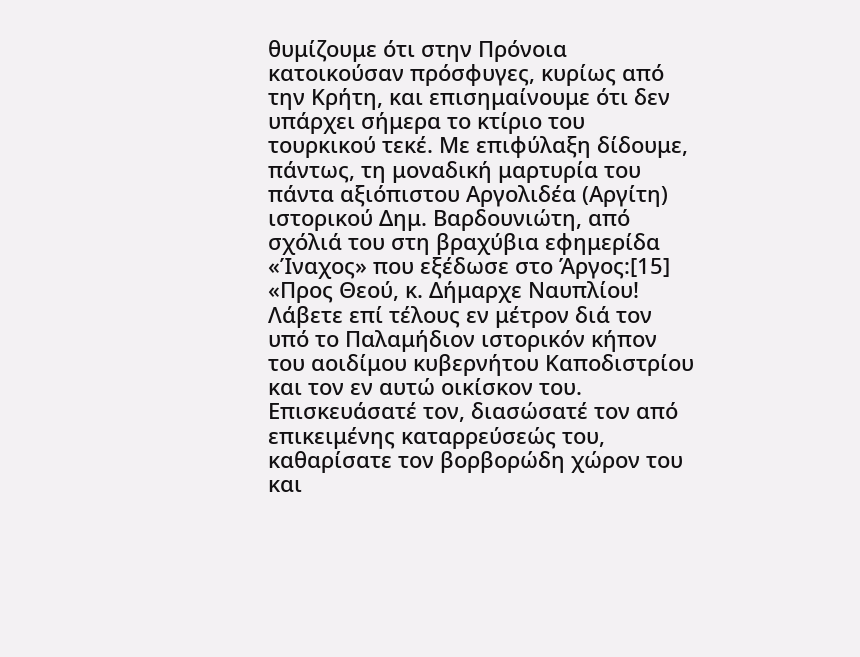θυμίζουμε ότι στην Πρόνοια κατοικούσαν πρόσφυγες, κυρίως από την Κρήτη, και επισημαίνουμε ότι δεν υπάρχει σήμερα το κτίριο του τουρκικού τεκέ. Με επιφύλαξη δίδουμε, πάντως, τη μοναδική μαρτυρία του πάντα αξιόπιστου Αργολιδέα (Αργίτη) ιστορικού Δημ. Βαρδουνιώτη, από σχόλιά του στη βραχύβια εφημερίδα «Ίναχος» που εξέδωσε στο Άργος:[15]
«Προς Θεού, κ. Δήμαρχε Ναυπλίου! Λάβετε επί τέλους εν μέτρον διά τον υπό το Παλαμήδιον ιστορικόν κήπον του αοιδίμου κυβερνήτου Καποδιστρίου και τον εν αυτώ οικίσκον του. Επισκευάσατέ τον, διασώσατέ τον από επικειμένης καταρρεύσεώς του, καθαρίσατε τον βορβορώδη χώρον του και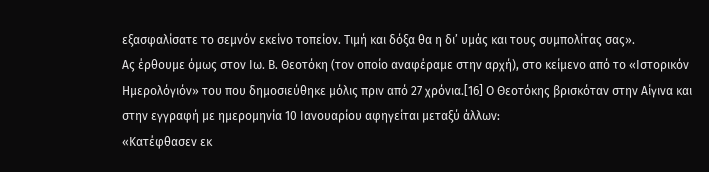εξασφαλίσατε το σεμνόν εκείνο τοπείον. Τιμή και δόξα θα η δι’ υμάς και τους συμπολίτας σας».
Ας έρθουμε όμως στον Ιω. Β. Θεοτόκη (τον οποίο αναφέραμε στην αρχή), στο κείμενο από το «Ιστορικόν Ημερολόγιόν» του που δημοσιεύθηκε μόλις πριν από 27 χρόνια.[16] Ο Θεοτόκης βρισκόταν στην Αίγινα και στην εγγραφή με ημερομηνία 10 Ιανουαρίου αφηγείται μεταξύ άλλων:
«Κατέφθασεν εκ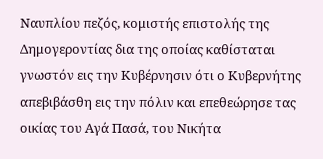Ναυπλίου πεζός, κομιστής επιστολής της Δημογεροντίας δια της οποίας καθίσταται γνωστόν εις την Κυβέρνησιν ότι ο Κυβερνήτης απεβιβάσθη εις την πόλιν και επεθεώρησε τας οικίας του Αγά Πασά, του Νικήτα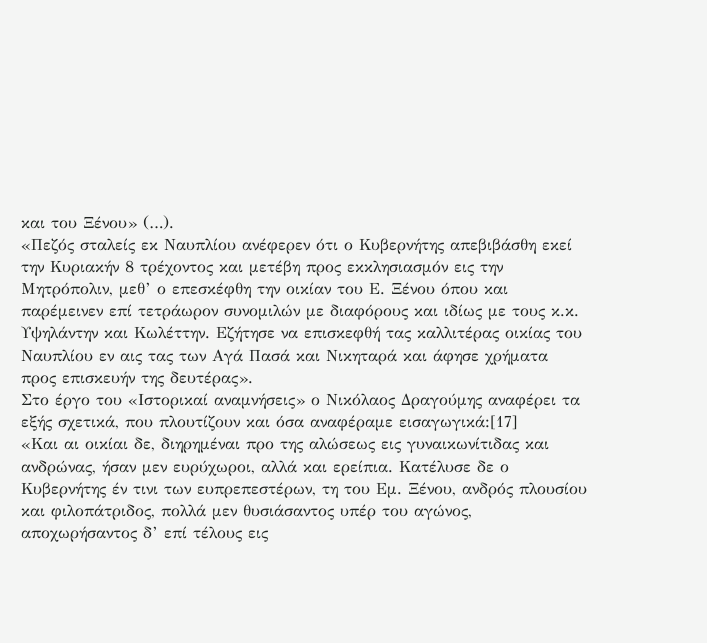και του Ξένου» (…).
«Πεζός σταλείς εκ Ναυπλίου ανέφερεν ότι ο Κυβερνήτης απεβιβάσθη εκεί την Κυριακήν 8 τρέχοντος και μετέβη προς εκκλησιασμόν εις την Μητρόπολιν, μεθ’ ο επεσκέφθη την οικίαν του Ε. Ξένου όπου και παρέμεινεν επί τετράωρον συνομιλών με διαφόρους και ιδίως με τους κ.κ. Υψηλάντην και Κωλέττην. Εζήτησε να επισκεφθή τας καλλιτέρας οικίας του Ναυπλίου εν αις τας των Αγά Πασά και Νικηταρά και άφησε χρήματα προς επισκευήν της δευτέρας».
Στο έργο του «Ιστορικαί αναμνήσεις» ο Νικόλαος Δραγούμης αναφέρει τα εξής σχετικά, που πλουτίζουν και όσα αναφέραμε εισαγωγικά:[17]
«Και αι οικίαι δε, διηρημέναι προ της αλώσεως εις γυναικωνίτιδας και ανδρώνας, ήσαν μεν ευρύχωροι, αλλά και ερείπια. Κατέλυσε δε ο Κυβερνήτης έν τινι των ευπρεπεστέρων, τη του Εμ. Ξένου, ανδρός πλουσίου και φιλοπάτριδος, πολλά μεν θυσιάσαντος υπέρ του αγώνος, αποχωρήσαντος δ’ επί τέλους εις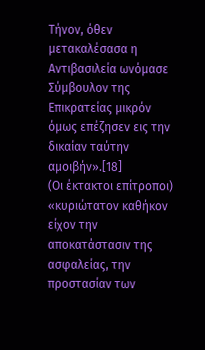Τήνον, όθεν μετακαλέσασα η Αντιβασιλεία ωνόμασε Σύμβουλον της Επικρατείας μικρόν όμως επέζησεν εις την δικαίαν ταύτην αμοιβήν».[18]
(Οι έκτακτοι επίτροποι) «κυριώτατον καθήκον είχον την αποκατάστασιν της ασφαλείας, την προστασίαν των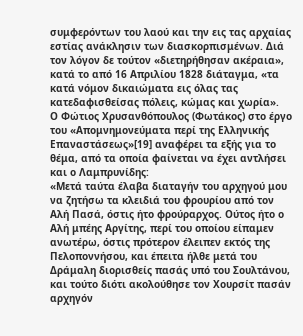συμφερόντων του λαού και την εις τας αρχαίας εστίας ανάκλησιν των διασκορπισμένων. Διά τον λόγον δε τούτον «διετηρήθησαν ακέραια», κατά το από 16 Απριλίου 1828 διάταγμα, «τα κατά νόμον δικαιώματα εις όλας τας κατεδαφισθείσας πόλεις, κώμας και χωρία».
Ο Φώτιος Χρυσανθόπουλος (Φωτάκος) στο έργο του «Απομνημονεύματα περί της Ελληνικής Επαναστάσεως»[19] αναφέρει τα εξής για το θέμα, από τα οποία φαίνεται να έχει αντλήσει και ο Λαμπρυνίδης:
«Μετά ταύτα έλαβα διαταγήν του αρχηγού μου να ζητήσω τα κλειδιά του φρουρίου από τον Αλή Πασά, όστις ήτο φρούραρχος. Ούτος ήτο ο Αλή μπέης Αργίτης, περί του οποίου είπαμεν ανωτέρω, όστις πρότερον έλειπεν εκτός της Πελοποννήσου, και έπειτα ήλθε μετά του Δράμαλη διορισθείς πασάς υπό του Σουλτάνου, και τούτο διότι ακολούθησε τον Χουρσίτ πασάν αρχηγόν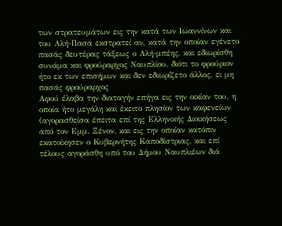των στρατευμάτων εις την κατά των Ιωαννίνων και του Αλή-Πασά εκστρατεί αν, κατά την οποίαν εγένετο πασάς δευτέρας τάξεως ο Αλή-μπέης, και εδιωρίσθη συνάμα και φρούραρχος Ναυπλίου, διότι το φρούριον ήτο εκ των επισήμων και δεν εδιωρίζετο άλλος, ει μη πασάς φρούραρχος
Αφού έλαβα την διαταγήν επήγα εις την οικίαν του, η οποία ήτο μεγάλη και έκειτο πλησίον των καφενείων (αγορασθείσα έπειτα επί της Ελληνικής Διοικήσεως από τον Εμμ. Ξένον, και εις την οποίαν κατόπιν εκατοίκησεν ο Κυβερνήτης Καποδίστριας, και επί τέλους αγοράσθη υπό του Δήμου Ναυπλιέων διά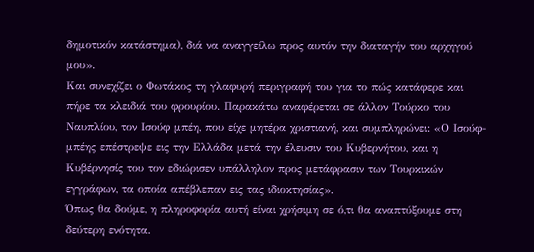δημοτικόν κατάστημα), διά να αναγγείλω προς αυτόν την διαταγήν του αρχηγού μου».
Και συνεχίζει ο Φωτάκος τη γλαφυρή περιγραφή του για το πώς κατάφερε και πήρε τα κλειδιά του φρουρίου. Παρακάτω αναφέρεται σε άλλον Τούρκο του Ναυπλίου, τον Ισούφ μπέη, που είχε μητέρα χριστιανή, και συμπληρώνει: «Ο Ισούφ-μπέης επέστρεψε εις την Ελλάδα μετά την έλευσιν του Κυβερνήτου, και η Κυβέρνησίς του τον εδιώρισεν υπάλληλον προς μετάφρασιν των Τουρκικών εγγράφων, τα οποία απέβλεπαν εις τας ιδιοκτησίας».
Όπως θα δούμε, η πληροφορία αυτή είναι χρήσιμη σε ό,τι θα αναπτύξουμε στη δεύτερη ενότητα.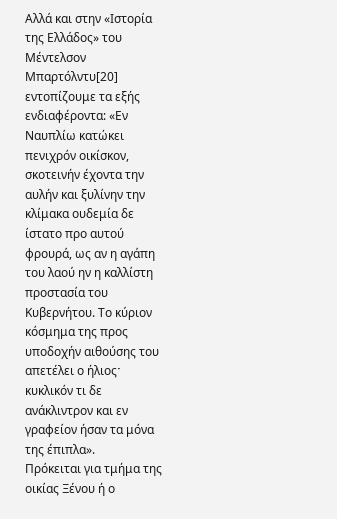Αλλά και στην «Ιστορία της Ελλάδος» του Μέντελσον Μπαρτόλντυ[20] εντοπίζουμε τα εξής ενδιαφέροντα: «Εν Ναυπλίω κατώκει πενιχρόν οικίσκον, σκοτεινήν έχοντα την αυλήν και ξυλίνην την κλίμακα ουδεμία δε ίστατο προ αυτού φρουρά, ως αν η αγάπη του λαού ην η καλλίστη προστασία του Κυβερνήτου. Το κύριον κόσμημα της προς υποδοχήν αιθούσης του απετέλει ο ήλιοςˑ κυκλικόν τι δε ανάκλιντρον και εν γραφείον ήσαν τα μόνα της έπιπλα».
Πρόκειται για τμήμα της οικίας Ξένου ή ο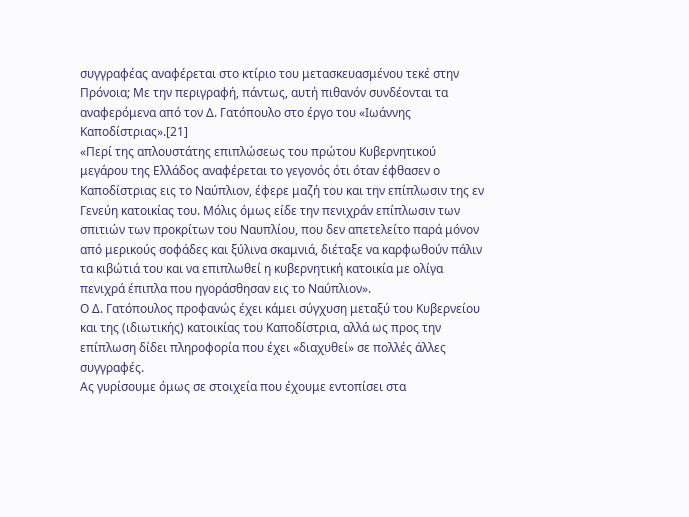συγγραφέας αναφέρεται στο κτίριο του μετασκευασμένου τεκέ στην Πρόνοια; Με την περιγραφή, πάντως, αυτή πιθανόν συνδέονται τα αναφερόμενα από τον Δ. Γατόπουλο στο έργο του «Ιωάννης Καποδίστριας».[21]
«Περί της απλουστάτης επιπλώσεως του πρώτου Κυβερνητικού μεγάρου της Ελλάδος αναφέρεται το γεγονός ότι όταν έφθασεν ο Καποδίστριας εις το Ναύπλιον, έφερε μαζή του και την επίπλωσιν της εν Γενεύη κατοικίας του. Μόλις όμως είδε την πενιχράν επίπλωσιν των σπιτιών των προκρίτων του Ναυπλίου, που δεν απετελείτο παρά μόνον από μερικούς σοφάδες και ξύλινα σκαμνιά, διέταξε να καρφωθούν πάλιν τα κιβώτιά του και να επιπλωθεί η κυβερνητική κατοικία με ολίγα πενιχρά έπιπλα που ηγοράσθησαν εις το Ναύπλιον».
Ο Δ. Γατόπουλος προφανώς έχει κάμει σύγχυση μεταξύ του Κυβερνείου και της (ιδιωτικής) κατοικίας του Καποδίστρια, αλλά ως προς την επίπλωση δίδει πληροφορία που έχει «διαχυθεί» σε πολλές άλλες συγγραφές.
Ας γυρίσουμε όμως σε στοιχεία που έχουμε εντοπίσει στα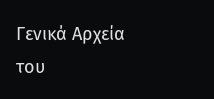Γενικά Αρχεία του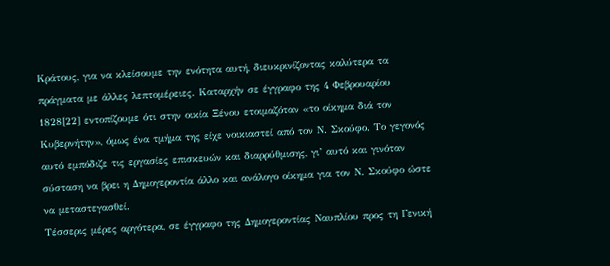Κράτους, για να κλείσουμε την ενότητα αυτή, διευκρινίζοντας καλύτερα τα πράγματα με άλλες λεπτομέρειες. Καταρχήν σε έγγραφο της 4 Φεβρουαρίου 1828[22] εντοπίζουμε ότι στην οικία Ξένου ετοιμαζόταν «το οίκημα διά τον Κυβερνήτην», όμως ένα τμήμα της είχε νοικιαστεί από τον Ν. Σκούφο. Το γεγονός αυτό εμπόδιζε τις εργασίες επισκευών και διαρρύθμισης, γι’ αυτό και γινόταν σύσταση να βρει η Δημογεροντία άλλο και ανάλογο οίκημα για τον Ν. Σκούφο ώστε να μεταστεγασθεί.
Τέσσερις μέρες αργότερα, σε έγγραφο της Δημογεροντίας Ναυπλίου προς τη Γενική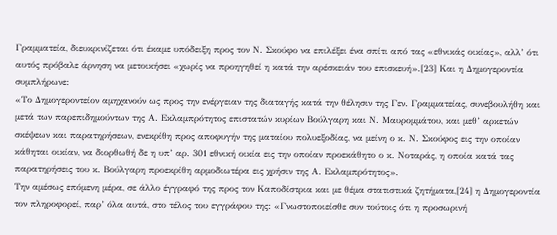Γραμματεία, διευκρινίζεται ότι έκαμε υπόδειξη προς τον Ν. Σκούφο να επιλέξει ένα σπίτι από τας «εθνικάς οικίας», αλλ’ ότι αυτός πρόβαλε άρνηση να μετοικήσει «χωρίς να προηγηθεί η κατά την αρέσκειάν του επισκευή».[23] Και η Δημογεροντία συμπλήρωνε:
«Το Δημογεροντείον αμηχανούν ως προς την ενέργειαν της διαταγής κατά την θέλησιν της Γεν. Γραμματείας, συνεβουλήθη και μετά των παρεπιδημούντων της Α. Εκλαμπρότητος επιστατών κυρίων Βούλγαρη και Ν. Μαυρομμάτου, και μεθ’ αρκετών σκέψεων και παρατηρήσεων, ενεκρίθη προς αποφυγήν της ματαίου πολυεξοδίας, να μείνη ο κ. Ν. Σκούφος εις την οποίαν κάθηται οικίαν, να διορθωθή δε η υπ’ αρ. 301 εθνική οικία εις την οποίαν προεκάθητο ο κ. Νοταράς, η οποία κατά τας παρατηρήσεις του κ. Βούλγαρη προεκρίθη αρμοδιωτέρα εις χρήσιν της Α. Εκλαμπρότητος».
Την αμέσως επόμενη μέρα, σε άλλο έγγραφό της προς τον Καποδίστρια και με θέμα στατιστικά ζητήματα,[24] η Δημογεροντία τον πληροφορεί, παρ’ όλα αυτά, στο τέλος του εγγράφου της: «Γνωστοποιείσθε συν τούτοις ότι η προσωρινή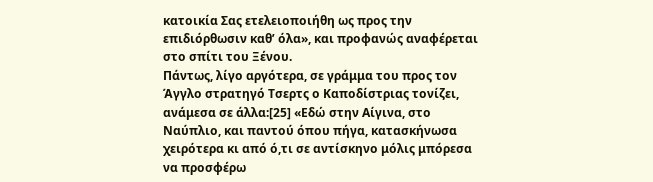κατοικία Σας ετελειοποιήθη ως προς την επιδιόρθωσιν καθ’ όλα», και προφανώς αναφέρεται στο σπίτι του Ξένου.
Πάντως, λίγο αργότερα, σε γράμμα του προς τον Άγγλο στρατηγό Τσερτς ο Καποδίστριας τονίζει, ανάμεσα σε άλλα:[25] «Εδώ στην Αίγινα, στο Ναύπλιο, και παντού όπου πήγα, κατασκήνωσα χειρότερα κι από ό,τι σε αντίσκηνο μόλις μπόρεσα να προσφέρω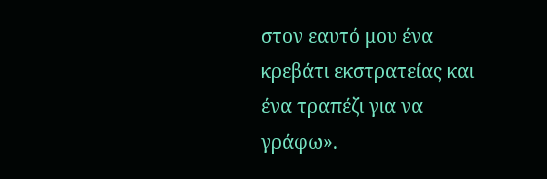στον εαυτό μου ένα κρεβάτι εκστρατείας και ένα τραπέζι για να γράφω».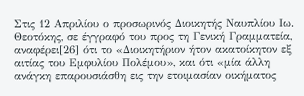Στις 12 Απριλίου ο προσωρινός Διοικητής Ναυπλίου Ιω. Θεοτόκης, σε έγγραφό του προς τη Γενική Γραμματεία, αναφέρει[26] ότι το «Διοικητήριον ήτον ακατοίκητον εξ αιτίας του Εμφυλίου Πολέμου», και ότι «μία άλλη ανάγκη επαρουσιάσθη εις την ετοιμασίαν οικήματος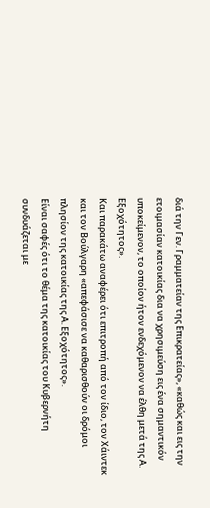διά την Γεν. Γραμματείαν της Επικρατείας», «καθώς και εις την ετοιμασίαν κατοικίας δια να χρησιμεύση εις ένα σημαντικόν υποκείμενον, το οποίον ήτον ενδεχόμενον να έλθη μετά της Α. Εξοχότητος».
Και παρακάτω αναφέρει ότι επιτροπή από τον ίδιο, τον Χάιντεκ και τον Βούλγαρη «απεφάσισε να καθαρισθούν οι δρόμοι πλησίον της κατοικίας της Α. Εξοχότητος».
Είναι σαφές ότι το θέμα της κατοικίας του Κυβερνήτη συνδυάζεται με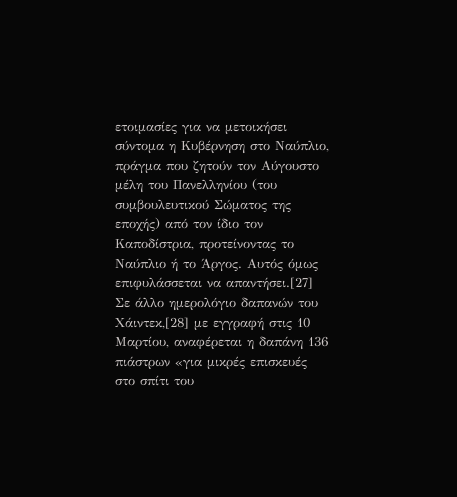ετοιμασίες για να μετοικήσει σύντομα η Κυβέρνηση στο Ναύπλιο, πράγμα που ζητούν τον Αύγουστο μέλη του Πανελληνίου (του συμβουλευτικού Σώματος της εποχής) από τον ίδιο τον Καποδίστρια, προτείνοντας το Ναύπλιο ή το Άργος. Αυτός όμως επιφυλάσσεται να απαντήσει.[27]
Σε άλλο ημερολόγιο δαπανών του Χάιντεκ,[28] με εγγραφή στις 10 Μαρτίου, αναφέρεται η δαπάνη 136 πιάστρων «για μικρές επισκευές στο σπίτι του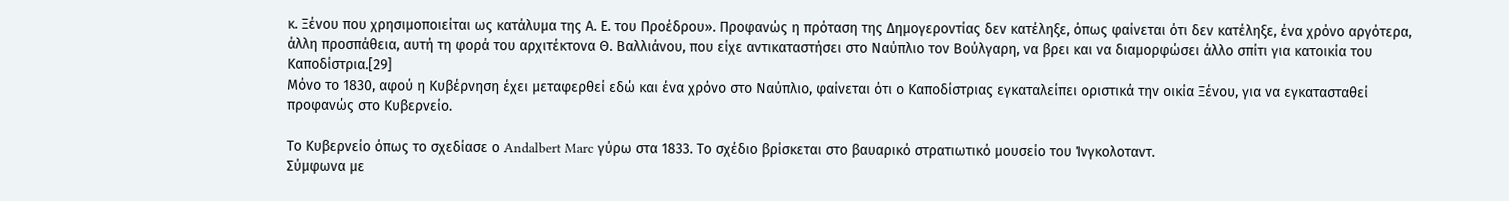κ. Ξένου που χρησιμοποιείται ως κατάλυμα της Α. Ε. του Προέδρου». Προφανώς η πρόταση της Δημογεροντίας δεν κατέληξε, όπως φαίνεται ότι δεν κατέληξε, ένα χρόνο αργότερα, άλλη προσπάθεια, αυτή τη φορά του αρχιτέκτονα Θ. Βαλλιάνου, που είχε αντικαταστήσει στο Ναύπλιο τον Βούλγαρη, να βρει και να διαμορφώσει άλλο σπίτι για κατοικία του Καποδίστρια.[29]
Μόνο το 1830, αφού η Κυβέρνηση έχει μεταφερθεί εδώ και ένα χρόνο στο Ναύπλιο, φαίνεται ότι ο Καποδίστριας εγκαταλείπει οριστικά την οικία Ξένου, για να εγκατασταθεί προφανώς στο Κυβερνείο.

Το Κυβερνείο όπως το σχεδίασε ο Andalbert Marc γύρω στα 1833. Το σχέδιο βρίσκεται στο βαυαρικό στρατιωτικό μουσείο του Ίνγκολοταντ.
Σύμφωνα με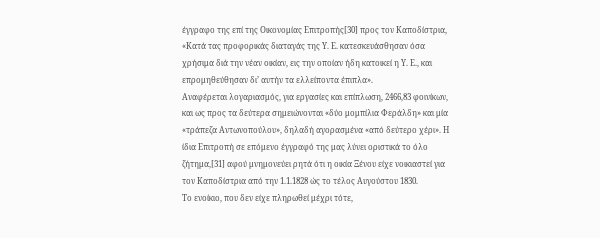έγγραφο της επί της Οικονομίας Επιτροπής[30] προς τον Καποδίστρια, «Κατά τας προφορικάς διαταγάς της Υ. Ε. κατεσκευάσθησαν όσα χρήσιμα διά την νέαν οικίαν, εις την οποίαν ήδη κατοικεί η Υ. Ε., και επρομηθεύθησαν δι’ αυτήν τα ελλείποντα έπιπλα».
Αναφέρεται λογαριασμός, για εργασίες και επίπλωση, 2466,83 φοινίκων, και ως προς τα δεύτερα σημειώνονται «δύο μομπίλια Φεράλδη» και μία «τράπεζα Αντωνοπούλου», δηλαδή αγορασμένα «από δεύτερο χέρι». Η ίδια Επιτροπή σε επόμενο έγγραφό της μας λύνει οριστικά το όλο ζήτημα,[31] αφού μνημονεύει ρητά ότι η οικία Ξένου είχε νοικιαστεί για τον Καποδίστρια από την 1.1.1828 ώς το τέλος Αυγούστου 1830.
Το ενοίκιο, που δεν είχε πληρωθεί μέχρι τότε,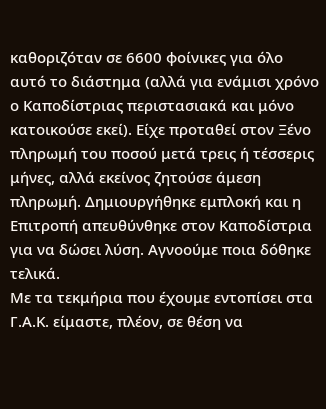καθοριζόταν σε 6600 φοίνικες για όλο αυτό το διάστημα (αλλά για ενάμισι χρόνο ο Καποδίστριας περιστασιακά και μόνο κατοικούσε εκεί). Είχε προταθεί στον Ξένο πληρωμή του ποσού μετά τρεις ή τέσσερις μήνες, αλλά εκείνος ζητούσε άμεση πληρωμή. Δημιουργήθηκε εμπλοκή και η Επιτροπή απευθύνθηκε στον Καποδίστρια για να δώσει λύση. Αγνοούμε ποια δόθηκε τελικά.
Με τα τεκμήρια που έχουμε εντοπίσει στα Γ.Α.Κ. είμαστε, πλέον, σε θέση να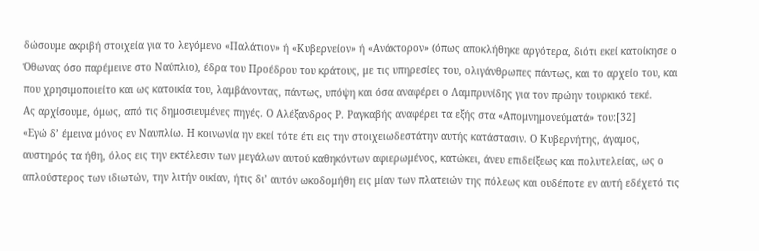δώσουμε ακριβή στοιχεία για το λεγόμενο «Παλάτιον» ή «Κυβερνείον» ή «Ανάκτορον» (όπως αποκλήθηκε αργότερα, διότι εκεί κατοίκησε ο Όθωνας όσο παρέμεινε στο Ναύπλιο), έδρα του Προέδρου του κράτους, με τις υπηρεσίες του, ολιγάνθρωπες πάντως, και το αρχείο του, και που χρησιμοποιείτο και ως κατοικία του, λαμβάνοντας, πάντως, υπόψη και όσα αναφέρει ο Λαμπρυνίδης για τον πρώην τουρκικό τεκέ.
Ας αρχίσουμε, όμως, από τις δημοσιευμένες πηγές. Ο Αλέξανδρος Ρ. Ραγκαβής αναφέρει τα εξής στα «Απομνημονεύματά» του:[32]
«Εγώ δ’ έμεινα μόνος εν Ναυπλίω. Η κοινωνία ην εκεί τότε έτι εις την στοιχειωδεστάτην αυτής κατάστασιν. Ο Κυβερνήτης, άγαμος, αυστηρός τα ήθη, όλος εις την εκτέλεσιν των μεγάλων αυτού καθηκόντων αφιερωμένος, κατώκει, άνευ επιδείξεως και πολυτελείας, ως ο απλούστερος των ιδιωτών, την λιτήν οικίαν, ήτις δι’ αυτόν ωκοδομήθη εις μίαν των πλατειών της πόλεως και ουδέποτε εν αυτή εδέχετό τις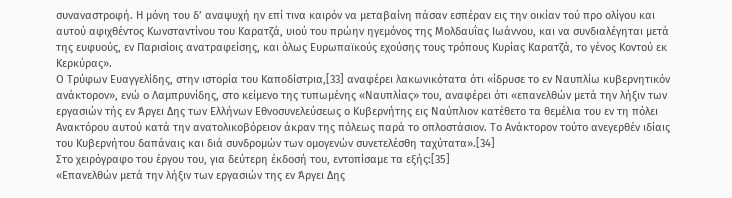συναναστροφή. Η μόνη του δ’ αναψυχή ην επί τινα καιρόν να μεταβαίνη πάσαν εσπέραν εις την οικίαν τού προ ολίγου και αυτού αφιχθέντος Κωνσταντίνου του Καρατζά, υιού του πρώην ηγεμόνος της Μολδαυΐας Ιωάννου, και να συνδιαλέγηται μετά της ευφυούς, εν Παρισίοις ανατραφείσης, και όλως Ευρωπαϊκούς εχούσης τους τρόπους Κυρίας Καρατζά, το γένος Κοντού εκ Κερκύρας».
Ο Τρύφων Ευαγγελίδης, στην ιστορία του Καποδίστρια,[33] αναφέρει λακωνικότατα ότι «ίδρυσε το εν Ναυπλίω κυβερνητικόν ανάκτορον», ενώ ο Λαμπρυνίδης, στο κείμενο της τυπωμένης «Ναυπλίας» του, αναφέρει ότι «επανελθών μετά την λήξιν των εργασιών τής εν Άργει Δης των Ελλήνων Εθνοσυνελεύσεως ο Κυβερνήτης εις Ναύπλιον κατέθετο τα θεμέλια του εν τη πόλει Ανακτόρου αυτού κατά την ανατολικοβόρειον άκραν της πόλεως παρά το οπλοστάσιον. Το Ανάκτορον τούτο ανεγερθέν ιδίαις του Κυβερνήτου δαπάναις και διά συνδρομών των ομογενών συνετελέσθη ταχύτατα».[34]
Στο χειρόγραφο του έργου του, για δεύτερη έκδοσή του, εντοπίσαμε τα εξής:[35]
«Επανελθών μετά την λήξιν των εργασιών της εν Άργει Δης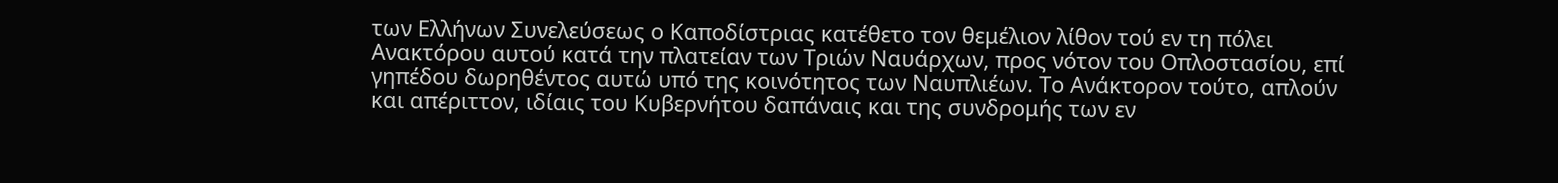των Ελλήνων Συνελεύσεως ο Καποδίστριας κατέθετο τον θεμέλιον λίθον τού εν τη πόλει Ανακτόρου αυτού κατά την πλατείαν των Τριών Ναυάρχων, προς νότον του Οπλοστασίου, επί γηπέδου δωρηθέντος αυτώ υπό της κοινότητος των Ναυπλιέων. Το Ανάκτορον τούτο, απλούν και απέριττον, ιδίαις του Κυβερνήτου δαπάναις και της συνδρομής των εν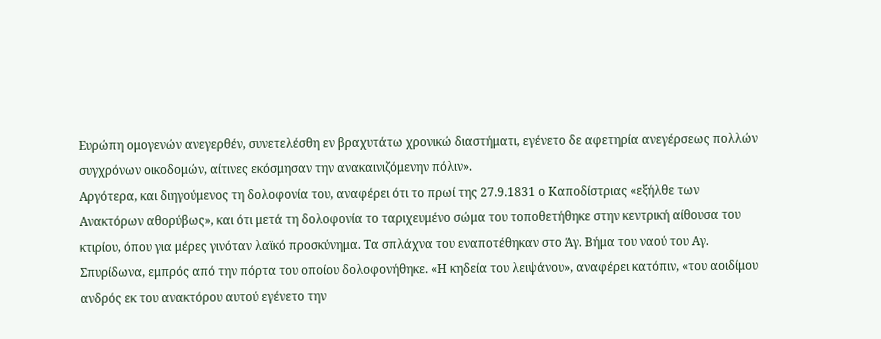Ευρώπη ομογενών ανεγερθέν, συνετελέσθη εν βραχυτάτω χρονικώ διαστήματι, εγένετο δε αφετηρία ανεγέρσεως πολλών συγχρόνων οικοδομών, αίτινες εκόσμησαν την ανακαινιζόμενην πόλιν».
Αργότερα, και διηγούμενος τη δολοφονία του, αναφέρει ότι το πρωί της 27.9.1831 ο Καποδίστριας «εξήλθε των Ανακτόρων αθορύβως», και ότι μετά τη δολοφονία το ταριχευμένο σώμα του τοποθετήθηκε στην κεντρική αίθουσα του κτιρίου, όπου για μέρες γινόταν λαϊκό προσκύνημα. Τα σπλάχνα του εναποτέθηκαν στο Άγ. Βήμα του ναού του Αγ. Σπυρίδωνα, εμπρός από την πόρτα του οποίου δολοφονήθηκε. «Η κηδεία του λειψάνου», αναφέρει κατόπιν, «του αοιδίμου ανδρός εκ του ανακτόρου αυτού εγένετο την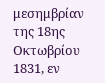μεσημβρίαν της 18ης Οκτωβρίου 1831, εν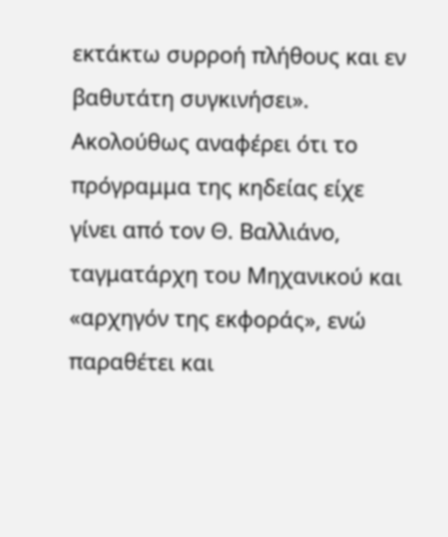εκτάκτω συρροή πλήθους και εν βαθυτάτη συγκινήσει». Ακολούθως αναφέρει ότι το πρόγραμμα της κηδείας είχε γίνει από τον Θ. Βαλλιάνο, ταγματάρχη του Μηχανικού και «αρχηγόν της εκφοράς», ενώ παραθέτει και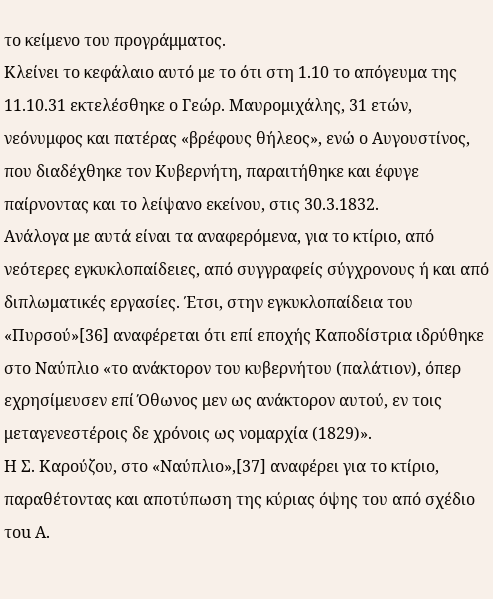το κείμενο του προγράμματος.
Κλείνει το κεφάλαιο αυτό με το ότι στη 1.10 το απόγευμα της 11.10.31 εκτελέσθηκε ο Γεώρ. Μαυρομιχάλης, 31 ετών, νεόνυμφος και πατέρας «βρέφους θήλεος», ενώ ο Αυγουστίνος, που διαδέχθηκε τον Κυβερνήτη, παραιτήθηκε και έφυγε παίρνοντας και το λείψανο εκείνου, στις 30.3.1832.
Ανάλογα με αυτά είναι τα αναφερόμενα, για το κτίριο, από νεότερες εγκυκλοπαίδειες, από συγγραφείς σύγχρονους ή και από διπλωματικές εργασίες. Έτσι, στην εγκυκλοπαίδεια του «Πυρσού»[36] αναφέρεται ότι επί εποχής Καποδίστρια ιδρύθηκε στο Ναύπλιο «το ανάκτορον του κυβερνήτου (παλάτιον), όπερ εχρησίμευσεν επί Όθωνος μεν ως ανάκτορον αυτού, εν τοις μεταγενεστέροις δε χρόνοις ως νομαρχία (1829)».
Η Σ. Καρούζου, στο «Ναύπλιο»,[37] αναφέρει για το κτίριο, παραθέτοντας και αποτύπωση της κύριας όψης του από σχέδιο τοu Α.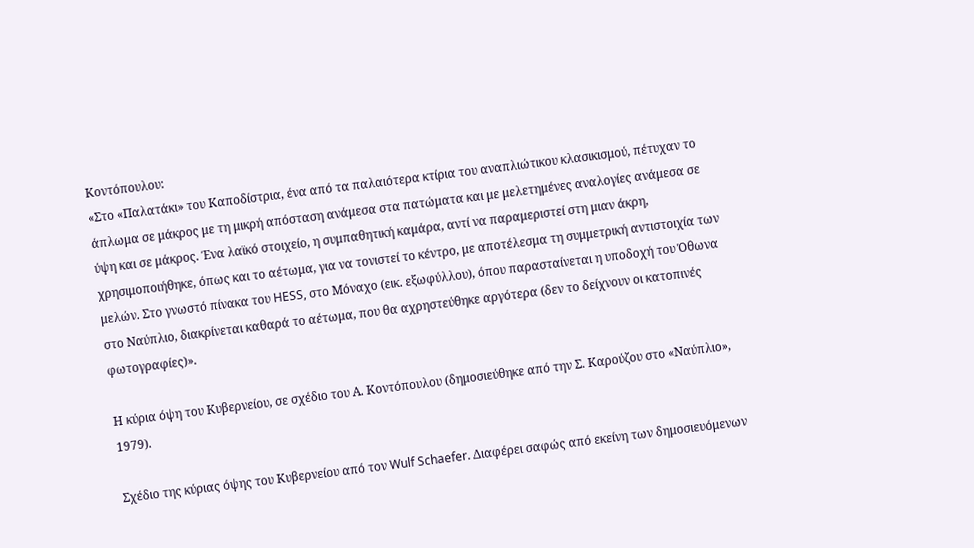Κοντόπουλου:
«Στο «Παλατάκι» του Καποδίστρια, ένα από τα παλαιότερα κτίρια του αναπλιώτικου κλασικισμού, πέτυχαν το άπλωμα σε μάκρος με τη μικρή απόσταση ανάμεσα στα πατώματα και με μελετημένες αναλογίες ανάμεσα σε ύψη και σε μάκρος. Ένα λαϊκό στοιχείο, η συμπαθητική καμάρα, αντί να παραμεριστεί στη μιαν άκρη, χρησιμοποιήθηκε, όπως και το αέτωμα, για να τονιστεί το κέντρο, με αποτέλεσμα τη συμμετρική αντιστοιχία των μελών. Στο γνωστό πίνακα του HESS, στο Μόναχο (εικ. εξωφύλλου), όπου παρασταίνεται η υποδοχή του Όθωνα στο Ναύπλιο, διακρίνεται καθαρά το αέτωμα, που θα αχρηστεύθηκε αργότερα (δεν το δείχνουν οι κατοπινές φωτογραφίες)».

Η κύρια όψη του Κυβερνείου, σε σχέδιο του Α. Κοντόπουλου (δημοσιεύθηκε από την Σ. Καρούζου στο «Ναύπλιο», 1979).

Σχέδιο της κύριας όψης του Κυβερνείου από τον Wulf Schaefer. Διαφέρει σαφώς από εκείνη των δημοσιευόμενων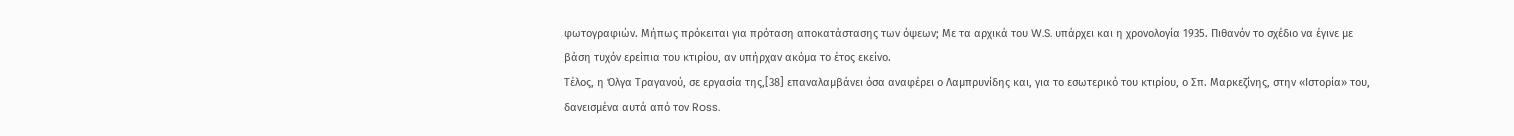φωτογραφιών. Μήπως πρόκειται για πρόταση αποκατάστασης των όψεων; Με τα αρχικά του W.S. υπάρχει και η χρονολογία 1935. Πιθανόν το σχέδιο να έγινε με βάση τυχόν ερείπια του κτιρίου, αν υπήρχαν ακόμα το έτος εκείνο.
Τέλος, η Όλγα Τραγανού, σε εργασία της,[38] επαναλαμβάνει όσα αναφέρει ο Λαμπρυνίδης και, για το εσωτερικό του κτιρίου, ο Σπ. Μαρκεζίνης, στην «Ιστορία» του, δανεισμένα αυτά από τον Ross.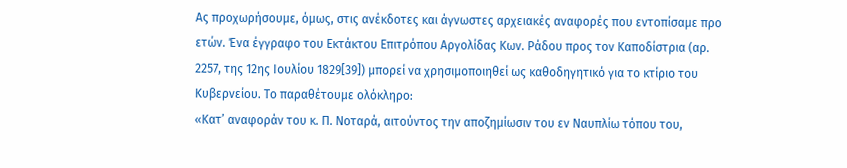Ας προχωρήσουμε, όμως, στις ανέκδοτες και άγνωστες αρχειακές αναφορές που εντοπίσαμε προ ετών. Ένα έγγραφο του Εκτάκτου Επιτρόπου Αργολίδας Κων. Ράδου προς τον Καποδίστρια (αρ. 2257, της 12ης Ιουλίου 1829[39]) μπορεί να χρησιμοποιηθεί ως καθοδηγητικό για το κτίριο του Κυβερνείου. Το παραθέτουμε ολόκληρο:
«Κατ’ αναφοράν του κ. Π. Νοταρά, αιτούντος την αποζημίωσιν του εν Ναυπλίω τόπου του,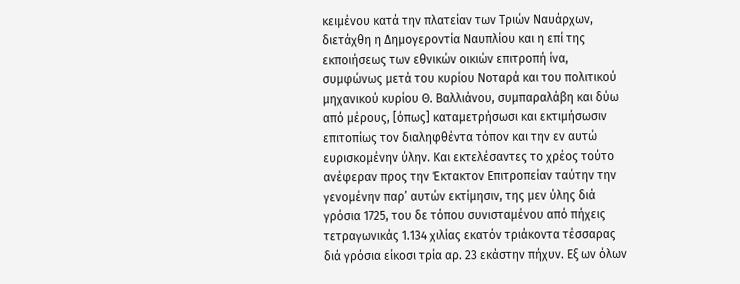κειμένου κατά την πλατείαν των Τριών Ναυάρχων, διετάχθη η Δημογεροντία Ναυπλίου και η επί της εκποιήσεως των εθνικών οικιών επιτροπή ίνα, συμφώνως μετά του κυρίου Νοταρά και του πολιτικού μηχανικού κυρίου Θ. Βαλλιάνου, συμπαραλάβη και δύω από μέρους, [όπως] καταμετρήσωσι και εκτιμήσωσιν επιτοπίως τον διαληφθέντα τόπον και την εν αυτώ ευρισκομένην ύλην. Και εκτελέσαντες το χρέος τούτο ανέφεραν προς την Έκτακτον Επιτροπείαν ταύτην την γενομένην παρ’ αυτών εκτίμησιν, της μεν ύλης διά γρόσια 1725, του δε τόπου συνισταμένου από πήχεις τετραγωνικάς 1.134 χιλίας εκατόν τριάκοντα τέσσαρας διά γρόσια είκοσι τρία αρ. 23 εκάστην πήχυν. Εξ ων όλων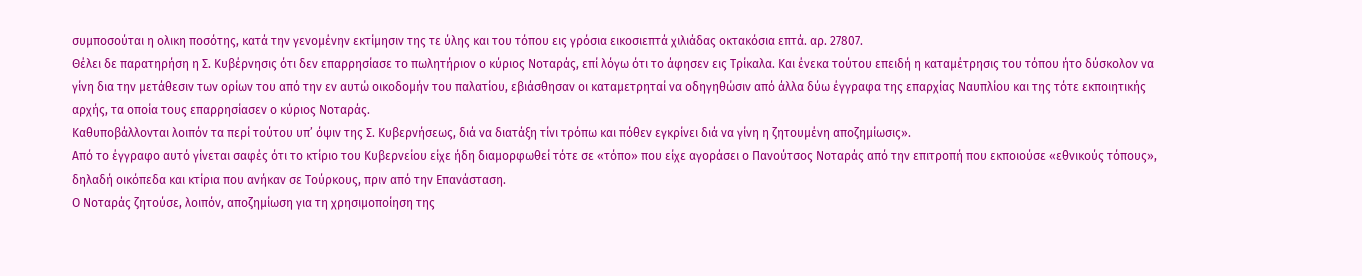συμποσούται η ολικη ποσότης, κατά την γενομένην εκτίμησιν της τε ύλης και του τόπου εις γρόσια εικοσιεπτά χιλιάδας οκτακόσια επτά. αρ. 27807.
Θέλει δε παρατηρήση η Σ. Κυβέρνησις ότι δεν επαρρησίασε το πωλητήριον ο κύριος Νοταράς, επί λόγω ότι το άφησεν εις Τρίκαλα. Και ένεκα τούτου επειδή η καταμέτρησις του τόπου ήτο δύσκολον να γίνη δια την μετάθεσιν των ορίων του από την εν αυτώ οικοδομήν του παλατίου, εβιάσθησαν οι καταμετρηταί να οδηγηθώσιν από άλλα δύω έγγραφα της επαρχίας Ναυπλίου και της τότε εκποιητικής αρχής, τα οποία τους επαρρησίασεν ο κύριος Νοταράς.
Καθυποβάλλονται λοιπόν τα περί τούτου υπ’ όψιν της Σ. Κυβερνήσεως, διά να διατάξη τίνι τρόπω και πόθεν εγκρίνει διά να γίνη η ζητουμένη αποζημίωσις».
Από το έγγραφο αυτό γίνεται σαφές ότι το κτίριο του Κυβερνείου είχε ήδη διαμορφωθεί τότε σε «τόπο» που είχε αγοράσει ο Πανούτσος Νοταράς από την επιτροπή που εκποιούσε «εθνικούς τόπους», δηλαδή οικόπεδα και κτίρια που ανήκαν σε Τούρκους, πριν από την Επανάσταση.
Ο Νοταράς ζητούσε, λοιπόν, αποζημίωση για τη χρησιμοποίηση της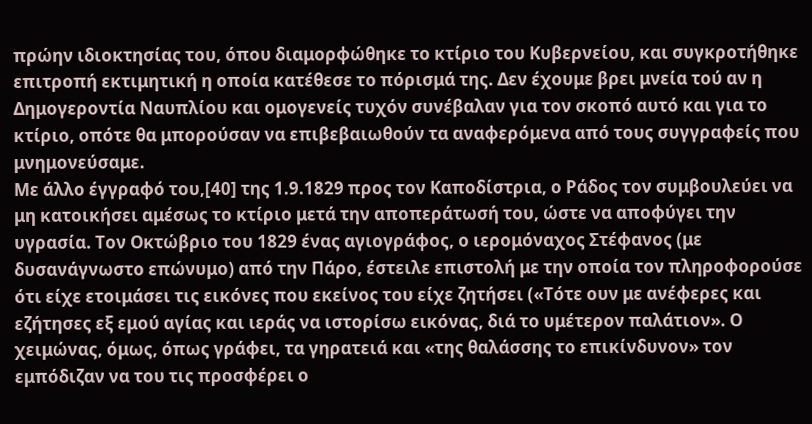πρώην ιδιοκτησίας του, όπου διαμορφώθηκε το κτίριο του Κυβερνείου, και συγκροτήθηκε επιτροπή εκτιμητική η οποία κατέθεσε το πόρισμά της. Δεν έχουμε βρει μνεία τού αν η Δημογεροντία Ναυπλίου και ομογενείς τυχόν συνέβαλαν για τον σκοπό αυτό και για το κτίριο, οπότε θα μπορούσαν να επιβεβαιωθούν τα αναφερόμενα από τους συγγραφείς που μνημονεύσαμε.
Με άλλο έγγραφό του,[40] της 1.9.1829 προς τον Καποδίστρια, ο Ράδος τον συμβουλεύει να μη κατοικήσει αμέσως το κτίριο μετά την αποπεράτωσή του, ώστε να αποφύγει την υγρασία. Τον Οκτώβριο του 1829 ένας αγιογράφος, ο ιερομόναχος Στέφανος (με δυσανάγνωστο επώνυμο) από την Πάρο, έστειλε επιστολή με την οποία τον πληροφορούσε ότι είχε ετοιμάσει τις εικόνες που εκείνος του είχε ζητήσει («Τότε ουν με ανέφερες και εζήτησες εξ εμού αγίας και ιεράς να ιστορίσω εικόνας, διά το υμέτερον παλάτιον». Ο χειμώνας, όμως, όπως γράφει, τα γηρατειά και «της θαλάσσης το επικίνδυνον» τον εμπόδιζαν να του τις προσφέρει ο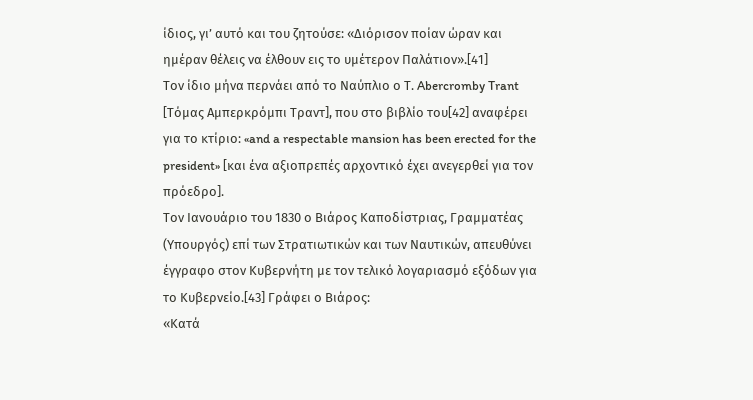ίδιος, γι’ αυτό και του ζητούσε: «Διόρισον ποίαν ώραν και ημέραν θέλεις να έλθουν εις το υμέτερον Παλάτιον».[41]
Τον ίδιο μήνα περνάει από το Ναύπλιο ο Τ. Abercromby Trant [Τόμας Αμπερκρόμπι Τραντ], που στο βιβλίο του[42] αναφέρει για το κτίριο: «and a respectable mansion has been erected for the president» [και ένα αξιοπρεπές αρχοντικό έχει ανεγερθεί για τον πρόεδρο].
Τον Ιανουάριο του 1830 ο Βιάρος Καποδίστριας, Γραμματέας (Υπουργός) επί των Στρατιωτικών και των Ναυτικών, απευθύνει έγγραφο στον Κυβερνήτη με τον τελικό λογαριασμό εξόδων για το Κυβερνείο.[43] Γράφει ο Βιάρος:
«Κατά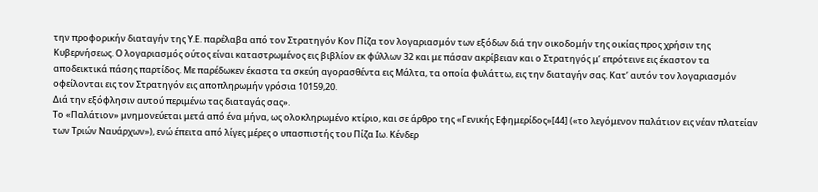την προφορικήν διαταγήν της Υ.Ε. παρέλαβα από τον Στρατηγόν Κον Πίζα τον λογαριασμόν των εξόδων διά την οικοδομήν της οικίας προς χρήσιν της Κυβερνήσεως. Ο λογαριασμός ούτος είναι καταστρωμένος εις βιβλίον εκ φύλλων 32 και με πάσαν ακρίβειαν και ο Στρατηγός μ’ επρότεινε εις έκαστον τα αποδεικτικά πάσης παρτίδος. Με παρέδωκεν έκαστα τα σκεύη αγορασθέντα εις Μάλτα, τα οποία φυλάττω, εις την διαταγήν σας. Κατ’ αυτόν τον λογαριασμόν οφείλονται εις τον Στρατηγόν εις αποπληρωμήν γρόσια 10159,20.
Διά την εξόφλησιν αυτού περιμένω τας διαταγάς σας».
Το «Παλάτιον» μνημονεύεται μετά από ένα μήνα, ως ολοκληρωμένο κτίριο, και σε άρθρο της «Γενικής Εφημερίδος»[44] («το λεγόμενον παλάτιον εις νέαν πλατείαν των Τριών Ναυάρχων»), ενώ έπειτα από λίγες μέρες ο υπασπιστής του Πίζα Ιω. Κένδερ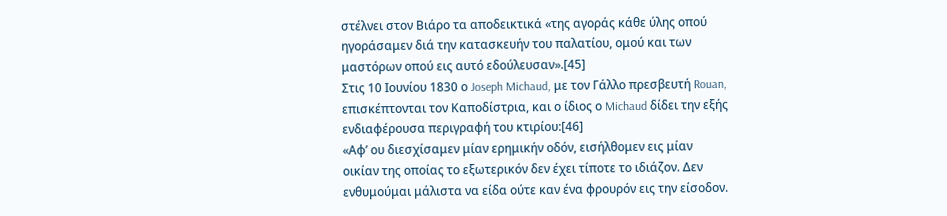στέλνει στον Βιάρο τα αποδεικτικά «της αγοράς κάθε ύλης οπού ηγοράσαμεν διά την κατασκευήν του παλατίου, ομού και των μαστόρων οπού εις αυτό εδούλευσαν».[45]
Στις 10 Ιουνίου 1830 ο Joseph Michaud, με τον Γάλλο πρεσβευτή Rouan, επισκέπτονται τον Καποδίστρια, και ο ίδιος ο Michaud δίδει την εξής ενδιαφέρουσα περιγραφή του κτιρίου:[46]
«Αφ’ ου διεσχίσαμεν μίαν ερημικήν οδόν, εισήλθομεν εις μίαν οικίαν της οποίας το εξωτερικόν δεν έχει τίποτε το ιδιάζον. Δεν ενθυμούμαι μάλιστα να είδα ούτε καν ένα φρουρόν εις την είσοδον.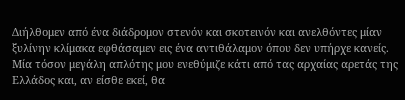Διήλθομεν από ένα διάδρομον στενόν και σκοτεινόν και ανελθόντες μίαν ξυλίνην κλίμακα εφθάσαμεν εις ένα αντιθάλαμον όπου δεν υπήρχε κανείς. Μία τόσον μεγάλη απλότης μου ενεθύμιζε κάτι από τας αρχαίας αρετάς της Ελλάδος και, αν είσθε εκεί, θα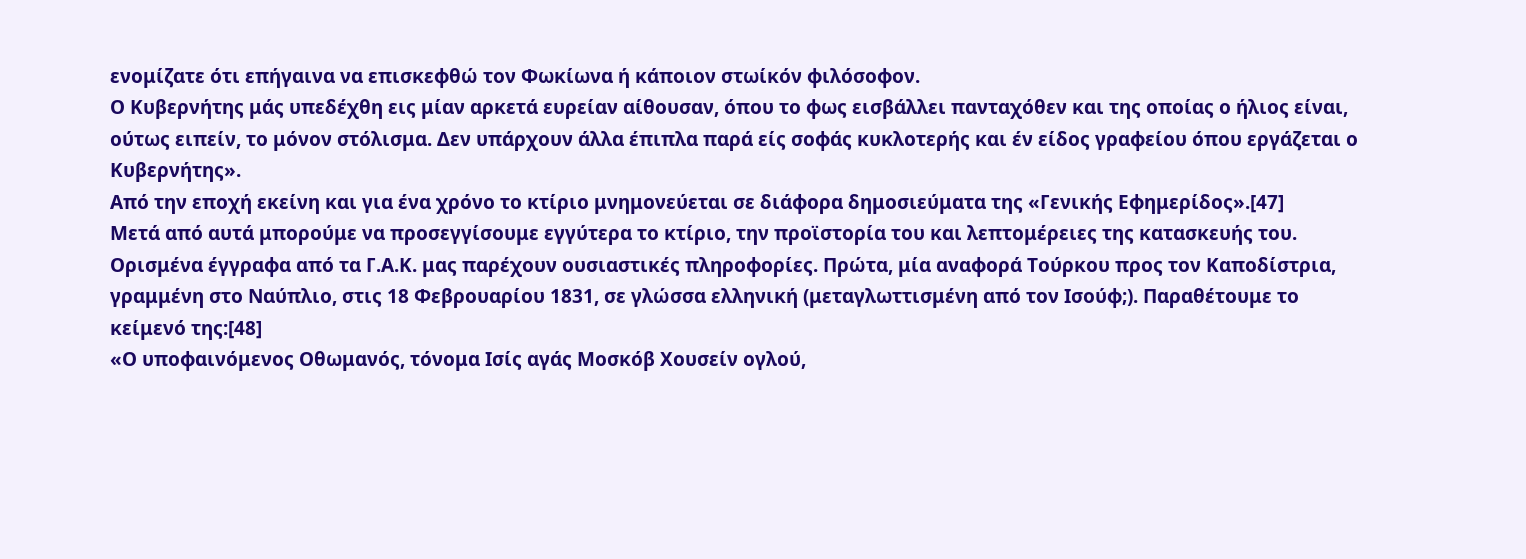ενομίζατε ότι επήγαινα να επισκεφθώ τον Φωκίωνα ή κάποιον στωίκόν φιλόσοφον.
Ο Κυβερνήτης μάς υπεδέχθη εις μίαν αρκετά ευρείαν αίθουσαν, όπου το φως εισβάλλει πανταχόθεν και της οποίας ο ήλιος είναι, ούτως ειπείν, το μόνον στόλισμα. Δεν υπάρχουν άλλα έπιπλα παρά είς σοφάς κυκλοτερής και έν είδος γραφείου όπου εργάζεται ο Κυβερνήτης».
Από την εποχή εκείνη και για ένα χρόνο το κτίριο μνημονεύεται σε διάφορα δημοσιεύματα της «Γενικής Εφημερίδος».[47]
Μετά από αυτά μπορούμε να προσεγγίσουμε εγγύτερα το κτίριο, την προϊστορία του και λεπτομέρειες της κατασκευής του. Ορισμένα έγγραφα από τα Γ.Α.Κ. μας παρέχουν ουσιαστικές πληροφορίες. Πρώτα, μία αναφορά Τούρκου προς τον Καποδίστρια, γραμμένη στο Ναύπλιο, στις 18 Φεβρουαρίου 1831, σε γλώσσα ελληνική (μεταγλωττισμένη από τον Ισούφ;). Παραθέτουμε το κείμενό της:[48]
«Ο υποφαινόμενος Οθωμανός, τόνομα Ισίς αγάς Μοσκόβ Χουσείν ογλού,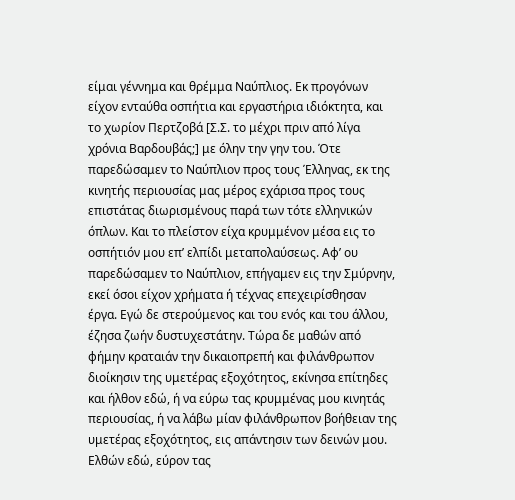είμαι γέννημα και θρέμμα Ναύπλιος. Εκ προγόνων είχον ενταύθα οσπήτια και εργαστήρια ιδιόκτητα, και το χωρίον Περτζοβά [Σ.Σ. το μέχρι πριν από λίγα χρόνια Βαρδουβάς;] με όλην την γην του. Ότε
παρεδώσαμεν το Ναύπλιον προς τους Έλληνας, εκ της κινητής περιουσίας μας μέρος εχάρισα προς τους επιστάτας διωρισμένους παρά των τότε ελληνικών όπλων. Και το πλείστον είχα κρυμμένον μέσα εις το οσπήτιόν μου επ’ ελπίδι μεταπολαύσεως. Αφ’ ου παρεδώσαμεν το Ναύπλιον, επήγαμεν εις την Σμύρνην, εκεί όσοι είχον χρήματα ή τέχνας επεχειρίσθησαν έργα. Εγώ δε στερούμενος και του ενός και του άλλου, έζησα ζωήν δυστυχεστάτην. Τώρα δε μαθών από φήμην κραταιάν την δικαιοπρεπή και φιλάνθρωπον διοίκησιν της υμετέρας εξοχότητος, εκίνησα επίτηδες και ήλθον εδώ, ή να εύρω τας κρυμμένας μου κινητάς περιουσίας, ή να λάβω μίαν φιλάνθρωπον βοήθειαν της υμετέρας εξοχότητος, εις απάντησιν των δεινών μου.
Ελθών εδώ, εύρον τας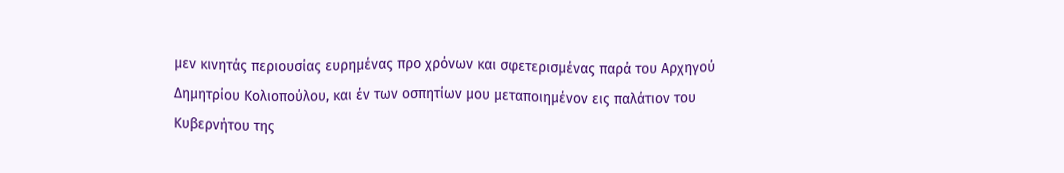μεν κινητάς περιουσίας ευρημένας προ χρόνων και σφετερισμένας παρά του Αρχηγού Δημητρίου Κολιοπούλου, και έν των οσπητίων μου μεταποιημένον εις παλάτιον του Κυβερνήτου της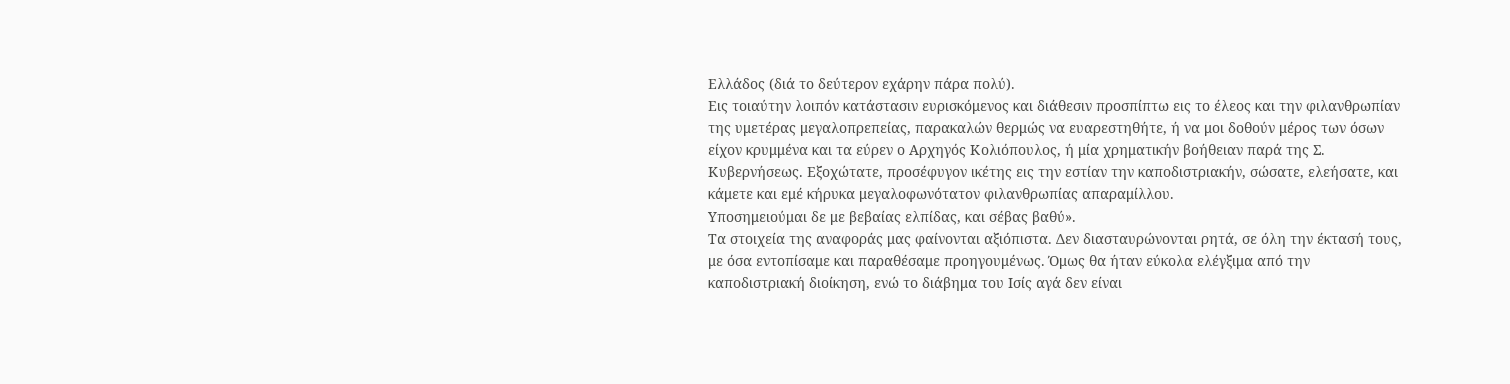Ελλάδος (διά το δεύτερον εχάρην πάρα πολύ).
Εις τοιαύτην λοιπόν κατάστασιν ευρισκόμενος και διάθεσιν προσπίπτω εις το έλεος και την φιλανθρωπίαν της υμετέρας μεγαλοπρεπείας, παρακαλών θερμώς να ευαρεστηθήτε, ή να μοι δοθούν μέρος των όσων είχον κρυμμένα και τα εύρεν ο Αρχηγός Κολιόπουλος, ή μία χρηματικήν βοήθειαν παρά της Σ. Κυβερνήσεως. Εξοχώτατε, προσέφυγον ικέτης εις την εστίαν την καποδιστριακήν, σώσατε, ελεήσατε, και κάμετε και εμέ κήρυκα μεγαλοφωνότατον φιλανθρωπίας απαραμίλλου.
Υποσημειούμαι δε με βεβαίας ελπίδας, και σέβας βαθύ».
Τα στοιχεία της αναφοράς μας φαίνονται αξιόπιστα. Δεν διασταυρώνονται ρητά, σε όλη την έκτασή τους, με όσα εντοπίσαμε και παραθέσαμε προηγουμένως. Όμως θα ήταν εύκολα ελέγξιμα από την καποδιστριακή διοίκηση, ενώ το διάβημα του Ισίς αγά δεν είναι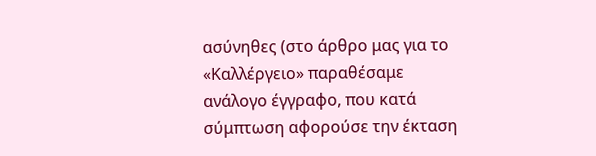ασύνηθες (στο άρθρο μας για το «Καλλέργειο» παραθέσαμε ανάλογο έγγραφο, που κατά σύμπτωση αφορούσε την έκταση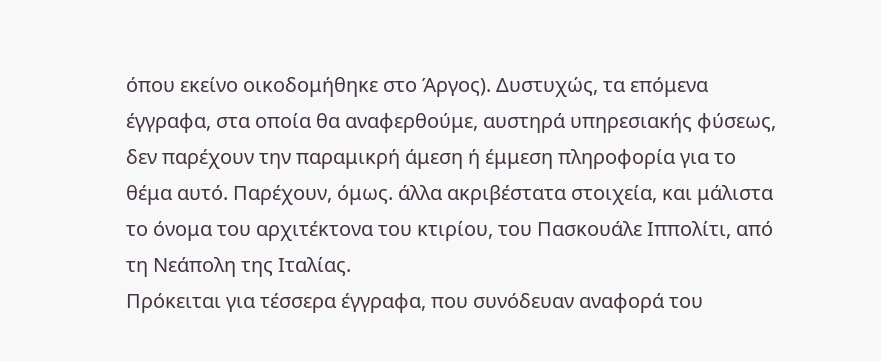όπου εκείνο οικοδομήθηκε στο Άργος). Δυστυχώς, τα επόμενα έγγραφα, στα οποία θα αναφερθούμε, αυστηρά υπηρεσιακής φύσεως, δεν παρέχουν την παραμικρή άμεση ή έμμεση πληροφορία για το θέμα αυτό. Παρέχουν, όμως. άλλα ακριβέστατα στοιχεία, και μάλιστα το όνομα του αρχιτέκτονα του κτιρίου, του Πασκουάλε Ιππολίτι, από τη Νεάπολη της Ιταλίας.
Πρόκειται για τέσσερα έγγραφα, που συνόδευαν αναφορά του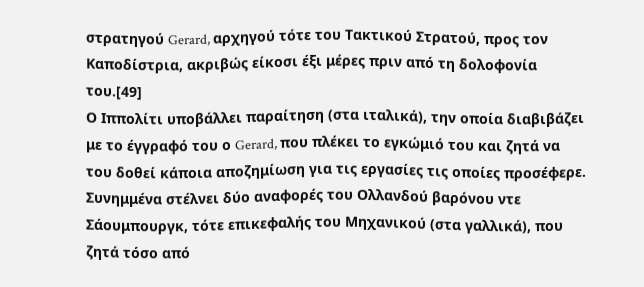στρατηγού Gerard, αρχηγού τότε του Τακτικού Στρατού, προς τον Καποδίστρια, ακριβώς είκοσι έξι μέρες πριν από τη δολοφονία του.[49]
Ο Ιππολίτι υποβάλλει παραίτηση (στα ιταλικά), την οποία διαβιβάζει με το έγγραφό του ο Gerard, που πλέκει το εγκώμιό του και ζητά να του δοθεί κάποια αποζημίωση για τις εργασίες τις οποίες προσέφερε. Συνημμένα στέλνει δύο αναφορές του Ολλανδού βαρόνου ντε Σάουμπουργκ, τότε επικεφαλής του Μηχανικού (στα γαλλικά), που ζητά τόσο από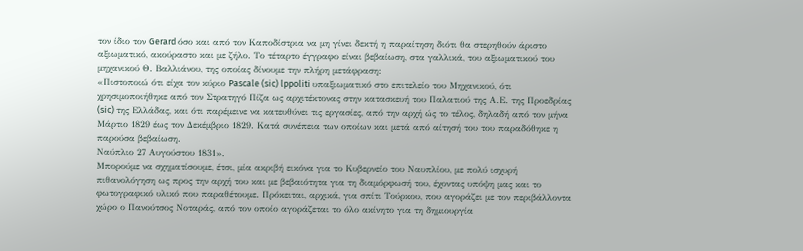τον ίδιο τον Gerard όσο και από τον Καποδίστρια να μη γίνει δεκτή η παραίτηση διότι θα στερηθούν άριστο αξιωματικό, ακούραστο και με ζήλο. Το τέταρτο έγγραφο είναι βεβαίωση, στα γαλλικά, του αξιωματικού του μηχανικού Θ. Βαλλιάνου, της οποίας δίνουμε την πλήρη μετάφραση:
«Πιστοποιώ ότι είχα τον κύριο Pascale (sic) lppoliti υπαξιωματικό στο επιτελείο του Μηχανικού, ότι χρησιμοποιήθηκε από τον Στρατηγό Πίζα ως αρχιτέκτονας στην κατασκευή του Παλατιού της Α.Ε. της Προεδρίας (sic) της Ελλάδας, και ότι παρέμεινε να κατευθύνει τις εργασίες, από την αρχή ώς το τέλος, δηλαδή από τον μήνα Μάρτιο 1829 έως τον Δεκέμβριο 1829. Κατά συνέπεια των οποίων και μετά από αίτησή του του παραδόθηκε η παρούσα βεβαίωση.
Ναύπλιο 27 Αυγούστου 1831».
Μπορούμε να σχηματίσουμε, έτσι, μία ακριβή εικόνα για το Κυβερνείο του Ναυπλίου, με πολύ ισχυρή πιθανολόγηση ως προς την αρχή του και με βεβαιότητα για τη διαμόρφωσή του, έχοντας υπόψη μας και το φωτογραφικό υλικό που παραθέτουμε. Πρόκειται, αρχικά, για σπίτι Τούρκου, που αγοράζει με τον περιβάλλοντα χώρο ο Πανούτσος Νοταράς, από τον οποίο αγοράζεται το όλο ακίνητο για τη δημιουργία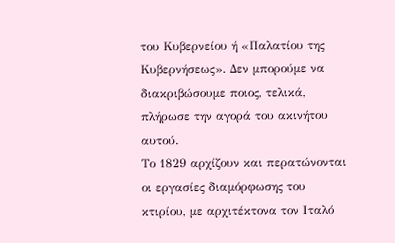του Κυβερνείου ή «Παλατίου της Κυβερνήσεως». Δεν μπορούμε να διακριβώσουμε ποιος, τελικά, πλήρωσε την αγορά του ακινήτου αυτού.
Το 1829 αρχίζουν και περατώνονται οι εργασίες διαμόρφωσης του κτιρίου, με αρχιτέκτονα τον Ιταλό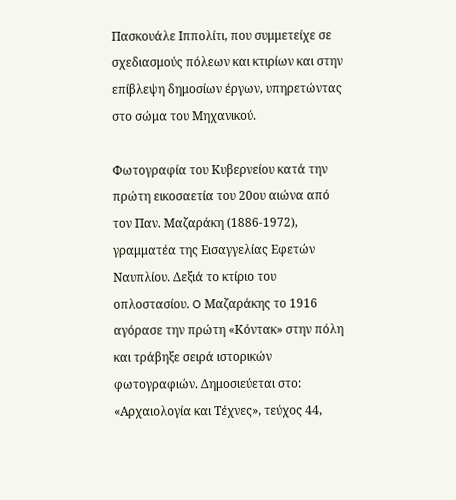Πασκουάλε Ιππολίτι, που συμμετείχε σε σχεδιασμούς πόλεων και κτιρίων και στην επίβλεψη δημοσίων έργων, υπηρετώντας στο σώμα του Μηχανικού.

Φωτογραφία του Κυβερνείου κατά την πρώτη εικοσαετία του 20ου αιώνα από τον Παν. Μαζαράκη (1886-1972), γραμματέα της Εισαγγελίας Εφετών Ναυπλίου. Δεξιά το κτίριο του οπλοστασίου. O Μαζαράκης το 1916 αγόρασε την πρώτη «Κόντακ» στην πόλη και τράβηξε σειρά ιστορικών φωτογραφιών. Δημοσιεύεται στο: «Αρχαιολογία και Τέχνες», τεύχος 44,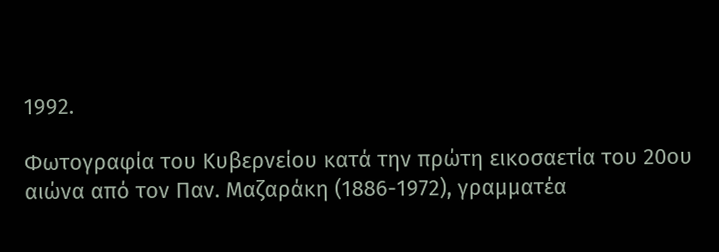1992.

Φωτογραφία του Κυβερνείου κατά την πρώτη εικοσαετία του 20ου αιώνα από τον Παν. Μαζαράκη (1886-1972), γραμματέα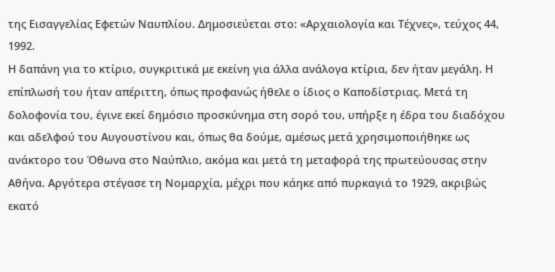της Εισαγγελίας Εφετών Ναυπλίου. Δημοσιεύεται στο: «Αρχαιολογία και Τέχνες», τεύχος 44, 1992.
Η δαπάνη για το κτίριο, συγκριτικά με εκείνη για άλλα ανάλογα κτίρια, δεν ήταν μεγάλη. Η επίπλωσή του ήταν απέριττη, όπως προφανώς ήθελε ο ίδιος ο Καποδίστριας. Μετά τη δολοφονία του, έγινε εκεί δημόσιο προσκύνημα στη σορό του, υπήρξε η έδρα του διαδόχου και αδελφού του Αυγουστίνου και, όπως θα δούμε, αμέσως μετά χρησιμοποιήθηκε ως ανάκτορο του Όθωνα στο Ναύπλιο, ακόμα και μετά τη μεταφορά της πρωτεύουσας στην Αθήνα. Αργότερα στέγασε τη Νομαρχία, μέχρι που κάηκε από πυρκαγιά το 1929, ακριβώς εκατό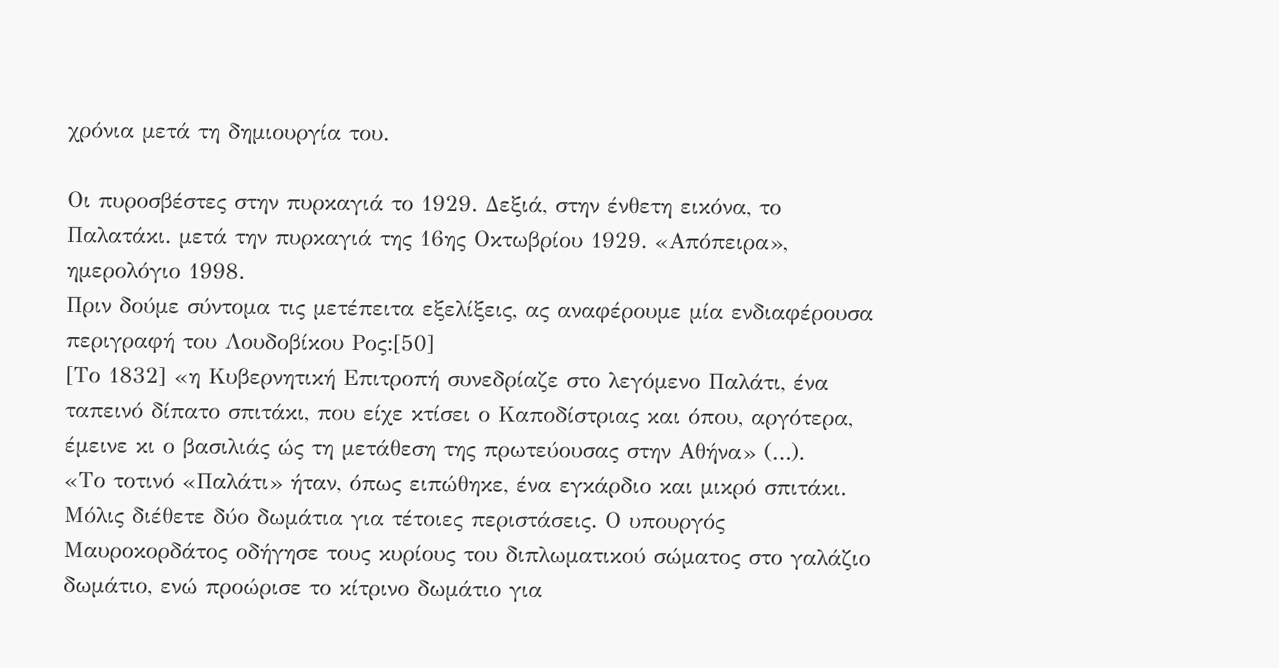χρόνια μετά τη δημιουργία του.

Οι πυροσβέστες στην πυρκαγιά το 1929. Δεξιά, στην ένθετη εικόνα, το Παλατάκι. μετά την πυρκαγιά της 16ης Οκτωβρίου 1929. «Απόπειρα», ημερολόγιο 1998.
Πριν δούμε σύντομα τις μετέπειτα εξελίξεις, ας αναφέρουμε μία ενδιαφέρουσα περιγραφή του Λουδοβίκου Ρος:[50]
[Το 1832] «η Κυβερνητική Επιτροπή συνεδρίαζε στο λεγόμενο Παλάτι, ένα ταπεινό δίπατο σπιτάκι, που είχε κτίσει ο Καποδίστριας και όπου, αργότερα, έμεινε κι ο βασιλιάς ώς τη μετάθεση της πρωτεύουσας στην Αθήνα» (…).
«Το τοτινό «Παλάτι» ήταν, όπως ειπώθηκε, ένα εγκάρδιο και μικρό σπιτάκι. Μόλις διέθετε δύο δωμάτια για τέτοιες περιστάσεις. Ο υπουργός Μαυροκορδάτος οδήγησε τους κυρίους του διπλωματικού σώματος στο γαλάζιο δωμάτιο, ενώ προώρισε το κίτρινο δωμάτιο για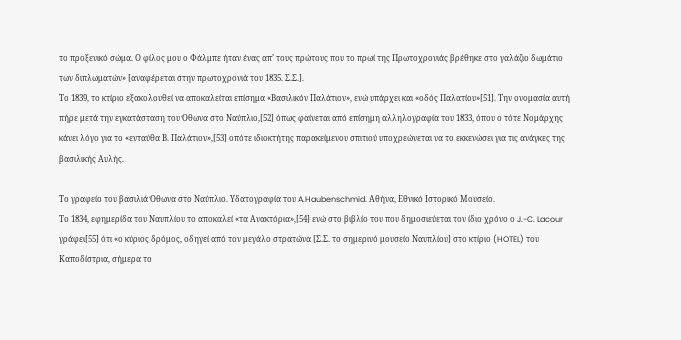το προξενικό σώμα. Ο φίλος μου ο Φάλμπε ήταν ένας απ’ τους πρώτους που το πρωί της Πρωτοχρονιάς βρέθηκε στο γαλάζιο δωμάτιο των διπλωματών» [αναφέρεται στην πρωτοχρονιά του 1835. Σ.Σ.].
Το 1839, το κτίριο εξακολουθεί να αποκαλείται επίσημα «Βασιλικόν Παλάτιον», ενώ υπάρχει και «οδός Παλατίου»[51]. Την ονομασία αυτή πήρε μετά την εγκατάσταση του Όθωνα στο Ναύπλιο,[52] όπως φαίνεται από επίσημη αλληλογραφία του 1833, όπου ο τότε Νομάρχης κάνει λόγο για το «ενταύθα Β. Παλάτιον»,[53] οπότε ιδιοκτήτης παρακείμενου σπιτιού υποχρεώνεται να το εκκενώσει για τις ανάγκες της βασιλικής Αυλής.

Το γραφείο του βασιλιά Όθωνα στο Ναύπλιο. Υδατογραφία του A.Haubenschmid. Αθήνα, Εθνικό Ιστορικό Μουσείο.
Το 1834, εφημερίδα του Ναυπλίου το αποκαλεί «τα Ανακτόρια»,[54] ενώ στο βιβλίο του που δημοσιεύεται τον ίδιο χρόνο ο J.-C. Lacour γράφει[55] ότι «ο κύριος δρόμος, οδηγεί από τον μεγάλο στρατώνα [Σ.Σ. το σημερινό μουσείο Ναυπλίου] στο κτίριο (HOTEL) του Καποδίστρια, σήμερα το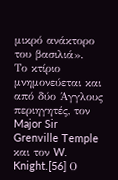μικρό ανάκτορο του βασιλιά».
Το κτίριο μνημονεύεται και από δύο Άγγλους περιηγητές, τον Major Sir Grenville Temple και τον W. Knight.[56] Ο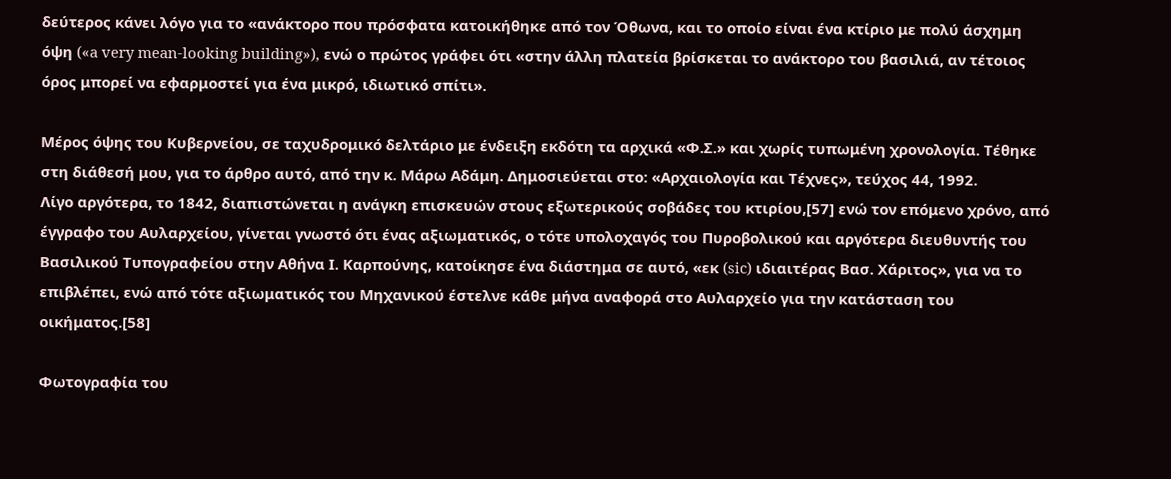δεύτερος κάνει λόγο για το «ανάκτορο που πρόσφατα κατοικήθηκε από τον Όθωνα, και το οποίο είναι ένα κτίριο με πολύ άσχημη όψη («a very mean-looking building»), ενώ ο πρώτος γράφει ότι «στην άλλη πλατεία βρίσκεται το ανάκτορο του βασιλιά, αν τέτοιος όρος μπορεί να εφαρμοστεί για ένα μικρό, ιδιωτικό σπίτι».

Μέρος όψης του Κυβερνείου, σε ταχυδρομικό δελτάριο με ένδειξη εκδότη τα αρχικά «Φ.Σ.» και χωρίς τυπωμένη χρονολογία. Τέθηκε στη διάθεσή μου, για το άρθρο αυτό, από την κ. Μάρω Αδάμη. Δημοσιεύεται στο: «Αρχαιολογία και Τέχνες», τεύχος 44, 1992.
Λίγο αργότερα, το 1842, διαπιστώνεται η ανάγκη επισκευών στους εξωτερικούς σοβάδες του κτιρίου,[57] ενώ τον επόμενο χρόνο, από έγγραφο του Αυλαρχείου, γίνεται γνωστό ότι ένας αξιωματικός, ο τότε υπολοχαγός του Πυροβολικού και αργότερα διευθυντής του Βασιλικού Τυπογραφείου στην Αθήνα Ι. Καρπούνης, κατοίκησε ένα διάστημα σε αυτό, «εκ (sic) ιδιαιτέρας Βασ. Χάριτος», για να το επιβλέπει, ενώ από τότε αξιωματικός του Μηχανικού έστελνε κάθε μήνα αναφορά στο Αυλαρχείο για την κατάσταση του οικήματος.[58]

Φωτογραφία του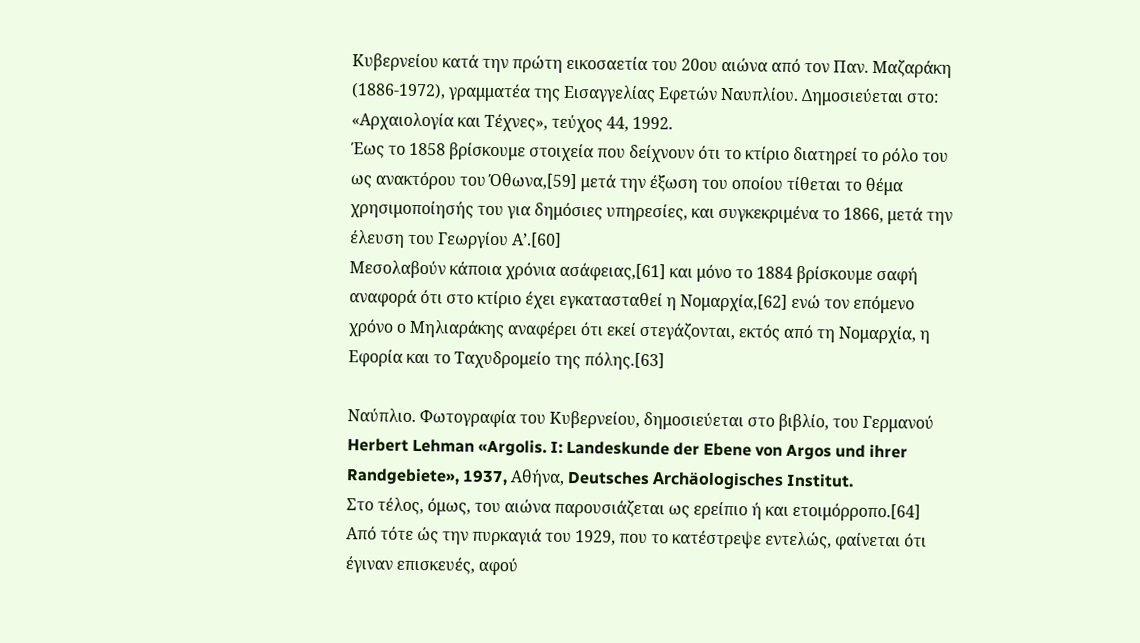Κυβερνείου κατά την πρώτη εικοσαετία του 20ου αιώνα από τον Παν. Μαζαράκη (1886-1972), γραμματέα της Εισαγγελίας Εφετών Ναυπλίου. Δημοσιεύεται στο: «Αρχαιολογία και Τέχνες», τεύχος 44, 1992.
Έως το 1858 βρίσκουμε στοιχεία που δείχνουν ότι το κτίριο διατηρεί το ρόλο του ως ανακτόρου του Όθωνα,[59] μετά την έξωση του οποίου τίθεται το θέμα χρησιμοποίησής του για δημόσιες υπηρεσίες, και συγκεκριμένα το 1866, μετά την έλευση του Γεωργίου Α’.[60]
Μεσολαβούν κάποια χρόνια ασάφειας,[61] και μόνο το 1884 βρίσκουμε σαφή αναφορά ότι στο κτίριο έχει εγκατασταθεί η Νομαρχία,[62] ενώ τον επόμενο χρόνο ο Μηλιαράκης αναφέρει ότι εκεί στεγάζονται, εκτός από τη Νομαρχία, η Εφορία και το Ταχυδρομείο της πόλης.[63]

Ναύπλιο. Φωτογραφία του Κυβερνείου, δημοσιεύεται στο βιβλίο, του Γερμανού Herbert Lehman «Argolis. I: Landeskunde der Ebene von Argos und ihrer Randgebiete», 1937, Αθήνα, Deutsches Archäologisches Institut.
Στο τέλος, όμως, του αιώνα παρουσιάζεται ως ερείπιο ή και ετοιμόρροπο.[64] Από τότε ώς την πυρκαγιά του 1929, που το κατέστρεψε εντελώς, φαίνεται ότι έγιναν επισκευές, αφού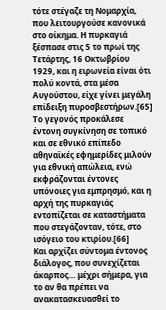τότε στέγαζε τη Νομαρχία, που λειτουργούσε κανονικά στο οίκημα. Η πυρκαγιά ξέσπασε στις 5 το πρωί της Τετάρτης, 16 Οκτωβρίου 1929, και η ειρωνεία είναι ότι πολύ κοντά, στα μέσα Αυγούστου, είχε γίνει μεγάλη επίδειξη πυροσβεστήρων.[65] Το γεγονός προκάλεσε έντονη συγκίνηση σε τοπικό και σε εθνικό επίπεδο αθηναϊκές εφημερίδες μιλούν για εθνική απώλεια, ενώ εκφράζονται έντονες υπόνοιες για εμπρησμό, και η αρχή της πυρκαγιάς εντοπίζεται σε καταστήματα που στεγάζονταν, τότε, στο ισόγειο του κτιρίου.[66]
Και αρχίζει σύντομα έντονος διάλογος, που συνεχίζεται άκαρπος… μέχρι σήμερα, για το αν θα πρέπει να ανακατασκευασθεί το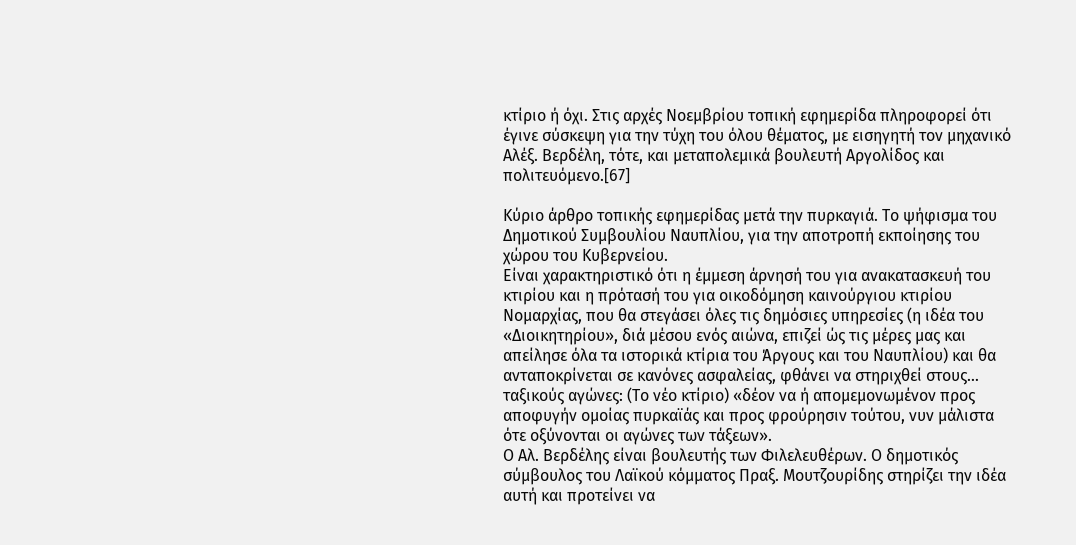κτίριο ή όχι. Στις αρχές Νοεμβρίου τοπική εφημερίδα πληροφορεί ότι έγινε σύσκεψη για την τύχη του όλου θέματος, με εισηγητή τον μηχανικό Αλέξ. Βερδέλη, τότε, και μεταπολεμικά βουλευτή Αργολίδος και πολιτευόμενο.[67]

Κύριο άρθρο τοπικής εφημερίδας μετά την πυρκαγιά. Το ψήφισμα του Δημοτικού Συμβουλίου Ναυπλίου, για την αποτροπή εκποίησης του χώρου του Κυβερνείου.
Είναι χαρακτηριστικό ότι η έμμεση άρνησή του για ανακατασκευή του κτιρίου και η πρότασή του για οικοδόμηση καινούργιου κτιρίου Νομαρχίας, που θα στεγάσει όλες τις δημόσιες υπηρεσίες (η ιδέα του «Διοικητηρίου», διά μέσου ενός αιώνα, επιζεί ώς τις μέρες μας και απείλησε όλα τα ιστορικά κτίρια του Άργους και του Ναυπλίου) και θα ανταποκρίνεται σε κανόνες ασφαλείας, φθάνει να στηριχθεί στους… ταξικούς αγώνες: (Το νέο κτίριο) «δέον να ή απομεμονωμένον προς αποφυγήν ομοίας πυρκαϊάς και προς φρούρησιν τούτου, νυν μάλιστα ότε οξύνονται οι αγώνες των τάξεων».
Ο Αλ. Βερδέλης είναι βουλευτής των Φιλελευθέρων. Ο δημοτικός σύμβουλος του Λαϊκού κόμματος Πραξ. Μουτζουρίδης στηρίζει την ιδέα αυτή και προτείνει να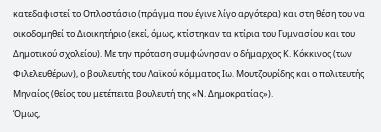κατεδαφιστεί το Οπλοστάσιο (πράγμα που έγινε λίγο αργότερα) και στη θέση του να οικοδομηθεί το Διοικητήριο (εκεί, όμως, κτίστηκαν τα κτίρια του Γυμνασίου και του Δημοτικού σχολείου). Με την πρόταση συμφώνησαν ο δήμαρχος Κ. Κόκκινος (των Φιλελευθέρων), ο βουλευτής του Λαϊκού κόμματος Ιω. Μουτζουρίδης και ο πολιτευτής Μηναίος (θείος του μετέπειτα βουλευτή της «Ν. Δημοκρατίας»).
Όμως,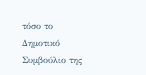τόσο το Δημοτικό Συμβούλιο της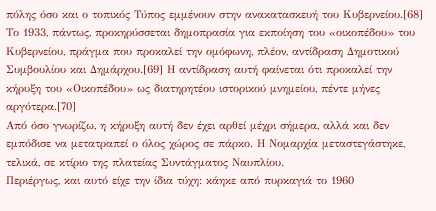πόλης όσο και ο τοπικός Τύπος εμμένουν στην ανακατασκευή του Κυβερνείου.[68] Το 1933, πάντως, προκηρύσσεται δημοπρασία για εκποίηση του «οικοπέδου» του Κυβερνείου, πράγμα που προκαλεί την ομόφωνη, πλέον, αντίδραση Δημοτικού Συμβουλίου και Δημάρχου.[69] Η αντίδραση αυτή φαίνεται ότι προκαλεί την κήρυξη του «Οικοπέδου» ως διατηρητέου ιστορικού μνημείου, πέντε μήνες αργότερα.[70]
Από όσο γνωρίζω, η κήρυξη αυτή δεν έχει αρθεί μέχρι σήμερα, αλλά και δεν εμπόδισε να μετατραπεί ο όλος χώρος σε πάρκο. Η Νομαρχία μεταστεγάστηκε, τελικά, σε κτίριο της πλατείας Συντάγματος Ναυπλίου.
Περιέργως, και αυτό είχε την ίδια τύχη: κάηκε από πυρκαγιά το 1960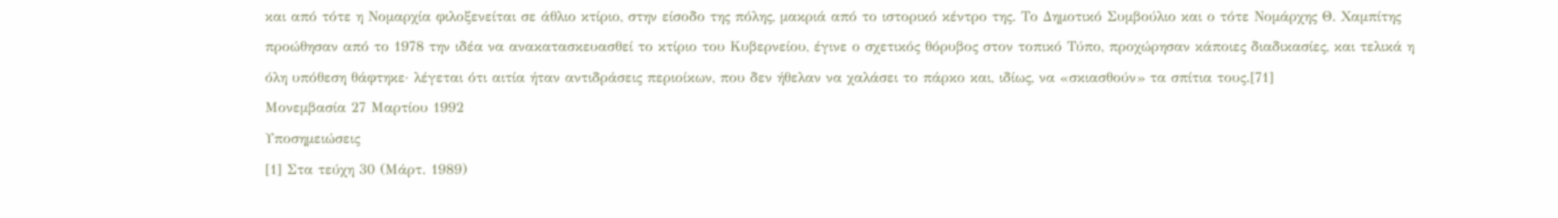και από τότε η Νομαρχία φιλοξενείται σε άθλιο κτίριο, στην είσοδο της πόλης, μακριά από το ιστορικό κέντρο της. Το Δημοτικό Συμβούλιο και ο τότε Νομάρχης Θ. Χαμπίτης προώθησαν από το 1978 την ιδέα να ανακατασκευασθεί το κτίριο του Κυβερνείου, έγινε ο σχετικός θόρυβος στον τοπικό Τύπο, προχώρησαν κάποιες διαδικασίες, και τελικά η όλη υπόθεση θάφτηκε· λέγεται ότι αιτία ήταν αντιδράσεις περιοίκων, που δεν ήθελαν να χαλάσει το πάρκο και, ιδίως, να «σκιασθούν» τα σπίτια τους.[71]
Μονεμβασία 27 Μαρτίου 1992
Υποσημειώσεις
[1] Στα τεύχη 30 (Μάρτ. 1989)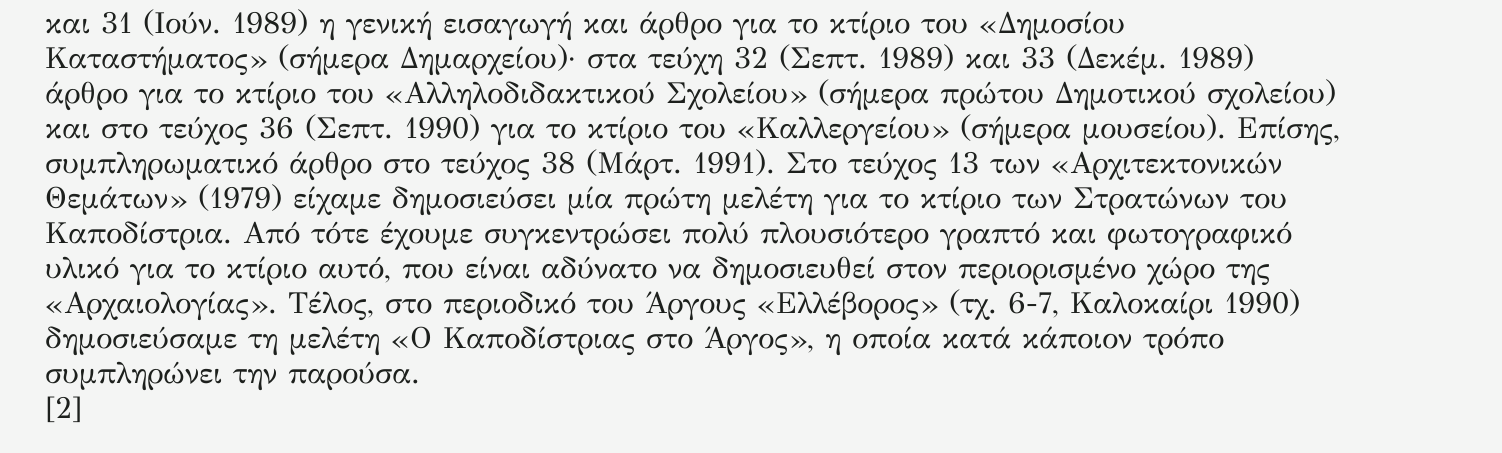και 31 (Ιούν. 1989) η γενική εισαγωγή και άρθρο για το κτίριο του «Δημοσίου Καταστήματος» (σήμερα Δημαρχείου)· στα τεύχη 32 (Σεπτ. 1989) και 33 (Δεκέμ. 1989) άρθρο για το κτίριο του «Αλληλοδιδακτικού Σχολείου» (σήμερα πρώτου Δημοτικού σχολείου) και στο τεύχος 36 (Σεπτ. 1990) για το κτίριο του «Καλλεργείου» (σήμερα μουσείου). Επίσης, συμπληρωματικό άρθρο στο τεύχος 38 (Μάρτ. 1991). Στο τεύχος 13 των «Αρχιτεκτονικών Θεμάτων» (1979) είχαμε δημοσιεύσει μία πρώτη μελέτη για το κτίριο των Στρατώνων του Καποδίστρια. Από τότε έχουμε συγκεντρώσει πολύ πλουσιότερο γραπτό και φωτογραφικό υλικό για το κτίριο αυτό, που είναι αδύνατο να δημοσιευθεί στον περιορισμένο χώρο της «Αρχαιολογίας». Τέλος, στο περιοδικό του Άργους «Ελλέβορος» (τχ. 6-7, Καλοκαίρι 1990) δημοσιεύσαμε τη μελέτη «Ο Καποδίστριας στο Άργος», η οποία κατά κάποιον τρόπο συμπληρώνει την παρούσα.
[2]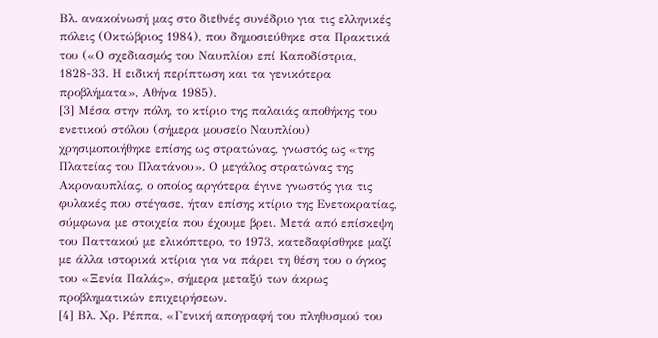Βλ. ανακοίνωσή μας στο διεθνές συνέδριο για τις ελληνικές πόλεις (Οκτώβριος 1984), που δημοσιεύθηκε στα Πρακτικά του («Ο σχεδιασμός του Ναυπλίου επί Καποδίστρια, 1828-33. Η ειδική περίπτωση και τα γενικότερα προβλήματα», Αθήνα 1985).
[3] Μέσα στην πόλη, το κτίριο της παλαιάς αποθήκης του ενετικού στόλου (σήμερα μουσείο Ναυπλίου) χρησιμοποιήθηκε επίσης ως στρατώνας, γνωστός ως «της Πλατείας του Πλατάνου». Ο μεγάλος στρατώνας της Ακροναυπλίας, ο οποίος αργότερα έγινε γνωστός για τις φυλακές που στέγασε, ήταν επίσης κτίριο της Ενετοκρατίας, σύμφωνα με στοιχεία που έχουμε βρει. Μετά από επίσκεψη του Παττακού με ελικόπτερο, το 1973, κατεδαφίσθηκε μαζί με άλλα ιστορικά κτίρια για να πάρει τη θέση του ο όγκος του «Ξενία Παλάς», σήμερα μεταξύ των άκρως προβληματικών επιχειρήσεων.
[4] Βλ. Χρ. Ρέππα, «Γενική απογραφή του πληθυσμού του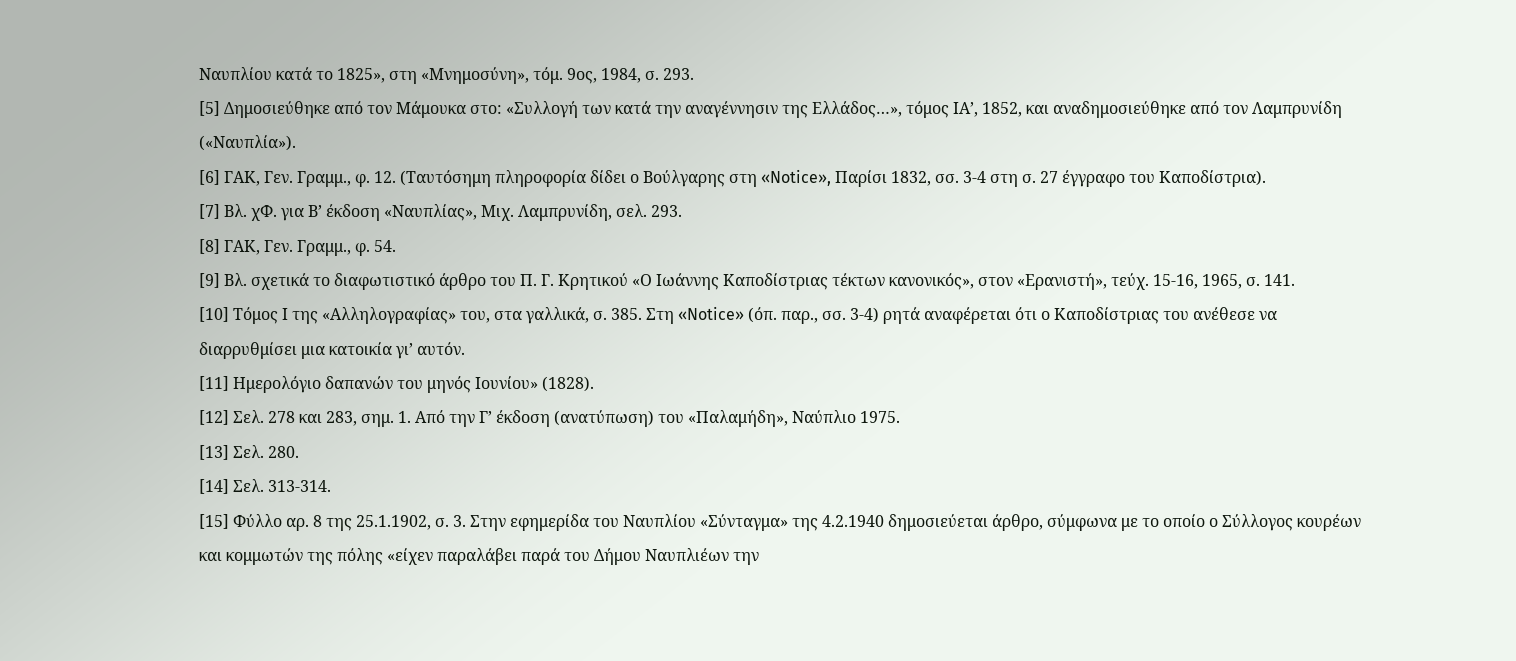Ναυπλίου κατά το 1825», στη «Μνημοσύνη», τόμ. 9ος, 1984, σ. 293.
[5] Δημοσιεύθηκε από τον Μάμουκα στο: «Συλλογή των κατά την αναγέννησιν της Ελλάδος…», τόμος ΙΑ’, 1852, και αναδημοσιεύθηκε από τον Λαμπρυνίδη («Ναυπλία»).
[6] ΓΑΚ, Γεν. Γραμμ., φ. 12. (Ταυτόσημη πληροφορία δίδει ο Βούλγαρης στη «Notice», Παρίσι 1832, σσ. 3-4 στη σ. 27 έγγραφο του Καποδίστρια).
[7] Βλ. χΦ. για Β’ έκδοση «Ναυπλίας», Μιχ. Λαμπρυνίδη, σελ. 293.
[8] ΓΑΚ, Γεν. Γραμμ., φ. 54.
[9] Βλ. σχετικά το διαφωτιστικό άρθρο του Π. Γ. Κρητικού «Ο Ιωάννης Καποδίστριας τέκτων κανονικός», στον «Ερανιστή», τεύχ. 15-16, 1965, σ. 141.
[10] Τόμος Ι της «Αλληλογραφίας» του, στα γαλλικά, σ. 385. Στη «Notice» (όπ. παρ., σσ. 3-4) ρητά αναφέρεται ότι ο Καποδίστριας του ανέθεσε να διαρρυθμίσει μια κατοικία γι’ αυτόν.
[11] Ημερολόγιο δαπανών του μηνός Ιουνίου» (1828).
[12] Σελ. 278 και 283, σημ. 1. Από την Γ’ έκδοση (ανατύπωση) του «Παλαμήδη», Ναύπλιο 1975.
[13] Σελ. 280.
[14] Σελ. 313-314.
[15] Φύλλο αρ. 8 της 25.1.1902, σ. 3. Στην εφημερίδα του Ναυπλίου «Σύνταγμα» της 4.2.1940 δημοσιεύεται άρθρο, σύμφωνα με το οποίο ο Σύλλογος κουρέων και κομμωτών της πόλης «είχεν παραλάβει παρά του Δήμου Ναυπλιέων την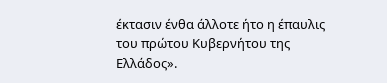έκτασιν ένθα άλλοτε ήτο η έπαυλις του πρώτου Κυβερνήτου της Ελλάδος».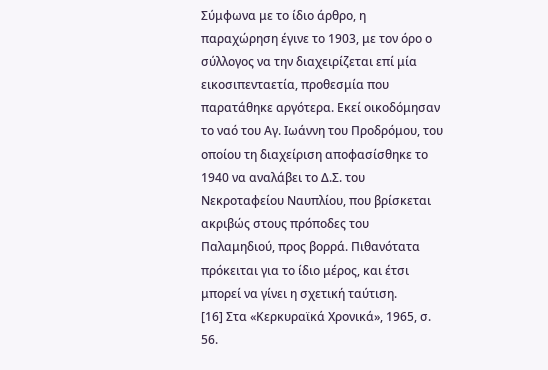Σύμφωνα με το ίδιο άρθρο, η παραχώρηση έγινε το 1903, με τον όρο ο σύλλογος να την διαχειρίζεται επί μία εικοσιπενταετία, προθεσμία που παρατάθηκε αργότερα. Εκεί οικοδόμησαν το ναό του Αγ. Ιωάννη του Προδρόμου, του οποίου τη διαχείριση αποφασίσθηκε το 1940 να αναλάβει το Δ.Σ. του Νεκροταφείου Ναυπλίου, που βρίσκεται ακριβώς στους πρόποδες του Παλαμηδιού, προς βορρά. Πιθανότατα πρόκειται για το ίδιο μέρος, και έτσι μπορεί να γίνει η σχετική ταύτιση.
[16] Στα «Κερκυραϊκά Χρονικά», 1965, σ. 56.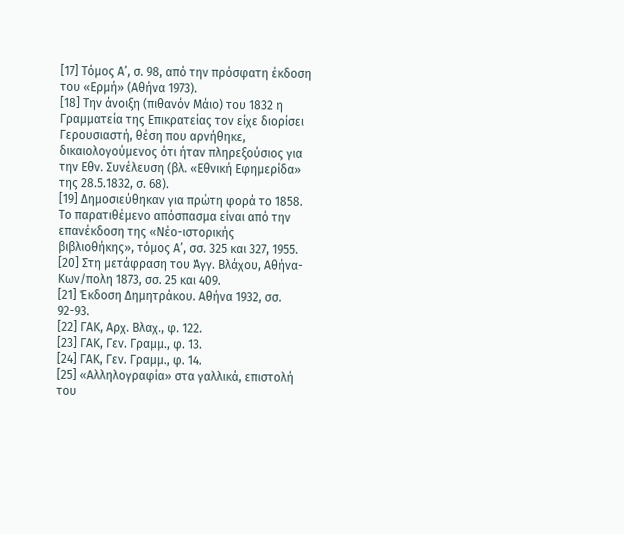[17] Τόμος Α’, σ. 98, από την πρόσφατη έκδοση του «Ερμή» (Αθήνα 1973).
[18] Την άνοιξη (πιθανόν Μάιο) του 1832 η Γραμματεία της Επικρατείας τον είχε διορίσει Γερουσιαστή, θέση που αρνήθηκε, δικαιολογούμενος ότι ήταν πληρεξούσιος για την Εθν. Συνέλευση (βλ. «Εθνική Εφημερίδα» της 28.5.1832, σ. 68).
[19] Δημοσιεύθηκαν για πρώτη φορά το 1858. Το παρατιθέμενο απόσπασμα είναι από την επανέκδοση της «Νέο-ιστορικής βιβλιοθήκης», τόμος Α’, σσ. 325 και 327, 1955.
[20] Στη μετάφραση του Άγγ. Βλάχου, Αθήνα-Κων/πολη 1873, σσ. 25 και 409.
[21] Έκδοση Δημητράκου. Αθήνα 1932, σσ. 92-93.
[22] ΓΑΚ, Αρχ. Βλαχ., φ. 122.
[23] ΓΑΚ, Γεν. Γραμμ., φ. 13.
[24] ΓΑΚ, Γεν. Γραμμ., φ. 14.
[25] «Αλληλογραφία» στα γαλλικά, επιστολή του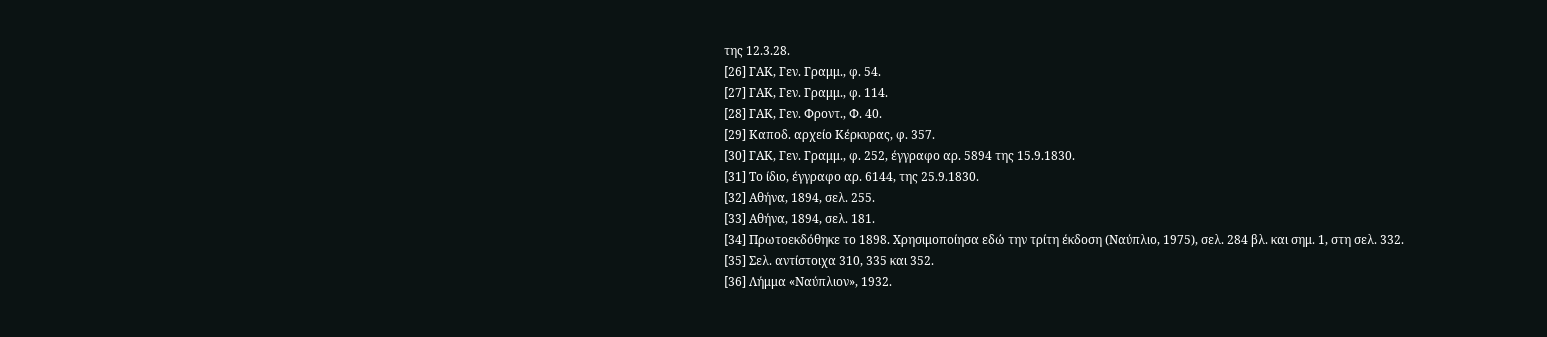της 12.3.28.
[26] ΓΑΚ, Γεν. Γραμμ., φ. 54.
[27] ΓΑΚ, Γεν. Γραμμ., φ. 114.
[28] ΓΑΚ, Γεν. Φροντ., Φ. 40.
[29] Καποδ. αρχείο Κέρκυρας, φ. 357.
[30] ΓΑΚ, Γεν. Γραμμ., φ. 252, έγγραφο αρ. 5894 της 15.9.1830.
[31] Το ίδιο, έγγραφο αρ. 6144, της 25.9.1830.
[32] Αθήνα, 1894, σελ. 255.
[33] Αθήνα, 1894, σελ. 181.
[34] Πρωτοεκδόθηκε το 1898. Χρησιμοποίησα εδώ την τρίτη έκδοση (Ναύπλιο, 1975), σελ. 284 βλ. και σημ. 1, στη σελ. 332.
[35] Σελ. αντίστοιχα 310, 335 και 352.
[36] Λήμμα «Ναύπλιον», 1932.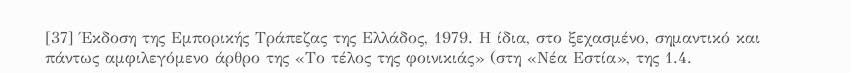[37] Έκδοση της Εμπορικής Τράπεζας της Ελλάδος, 1979. Η ίδια, στο ξεχασμένο, σημαντικό και πάντως αμφιλεγόμενο άρθρο της «Το τέλος της φοινικιάς» (στη «Νέα Εστία», της 1.4.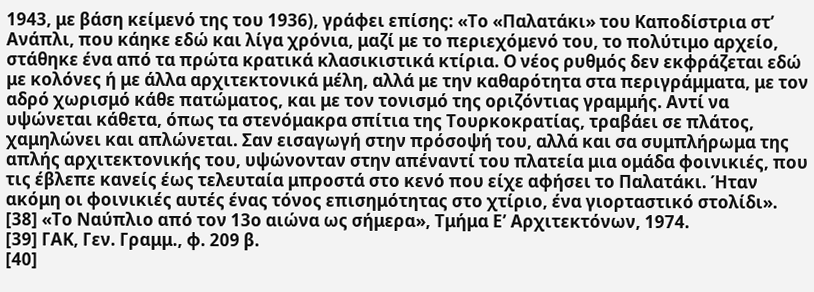1943, με βάση κείμενό της του 1936), γράφει επίσης: «Το «Παλατάκι» του Καποδίστρια στ’ Ανάπλι, που κάηκε εδώ και λίγα χρόνια, μαζί με το περιεχόμενό του, το πολύτιμο αρχείο, στάθηκε ένα από τα πρώτα κρατικά κλασικιστικά κτίρια. Ο νέος ρυθμός δεν εκφράζεται εδώ με κολόνες ή με άλλα αρχιτεκτονικά μέλη, αλλά με την καθαρότητα στα περιγράμματα, με τον αδρό χωρισμό κάθε πατώματος, και με τον τονισμό της οριζόντιας γραμμής. Αντί να υψώνεται κάθετα, όπως τα στενόμακρα σπίτια της Τουρκοκρατίας, τραβάει σε πλάτος, χαμηλώνει και απλώνεται. Σαν εισαγωγή στην πρόσοψή του, αλλά και σα συμπλήρωμα της απλής αρχιτεκτονικής του, υψώνονταν στην απέναντί του πλατεία μια ομάδα φοινικιές, που τις έβλεπε κανείς έως τελευταία μπροστά στο κενό που είχε αφήσει το Παλατάκι. Ήταν ακόμη οι φοινικιές αυτές ένας τόνος επισημότητας στο χτίριο, ένα γιορταστικό στολίδι».
[38] «Το Ναύπλιο από τον 13ο αιώνα ως σήμερα», Τμήμα Ε’ Αρχιτεκτόνων, 1974.
[39] ΓΑΚ, Γεν. Γραμμ., φ. 209 β.
[40]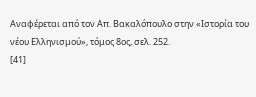Αναφέρεται από τον Απ. Βακαλόπουλο στην «Ιστορία του νέου Ελληνισμού», τόμος 8ος, σελ. 252.
[41]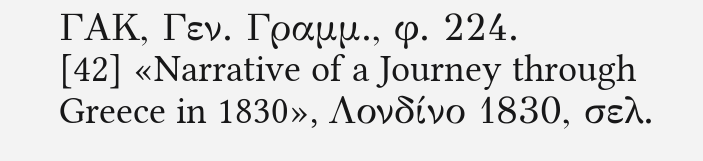ΓΑΚ, Γεν. Γραμμ., φ. 224.
[42] «Narrative of a Journey through Greece in 1830», Λονδίνο 1830, σελ.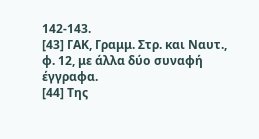142-143.
[43] ΓΑΚ, Γραμμ. Στρ. και Ναυτ., φ. 12, με άλλα δύο συναφή έγγραφα.
[44] Της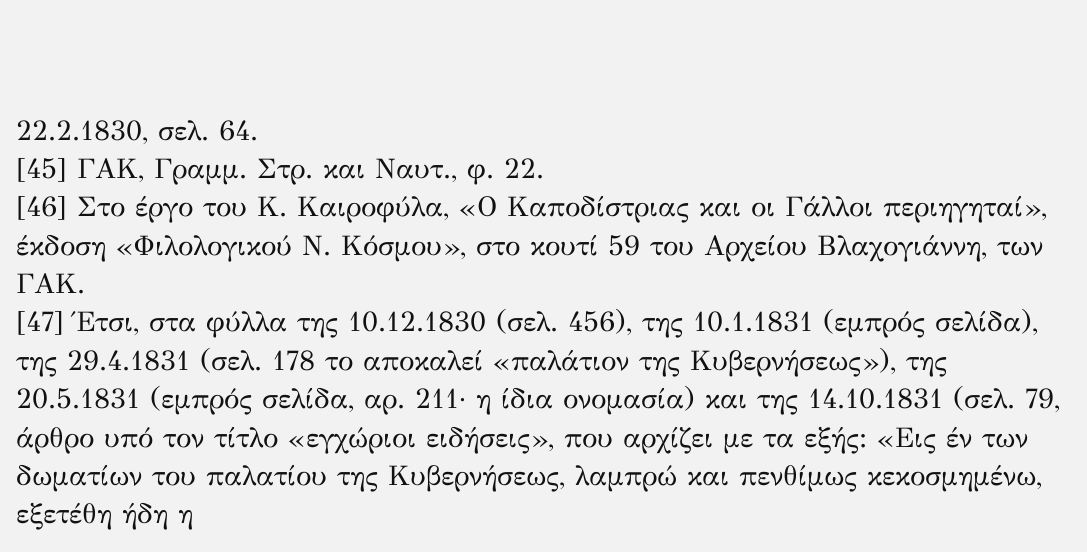22.2.1830, σελ. 64.
[45] ΓΑΚ, Γραμμ. Στρ. και Ναυτ., φ. 22.
[46] Στο έργο του Κ. Καιροφύλα, «Ο Καποδίστριας και οι Γάλλοι περιηγηταί», έκδοση «Φιλολογικού Ν. Κόσμου», στο κουτί 59 του Αρχείου Βλαχογιάννη, των ΓΑΚ.
[47] Έτσι, στα φύλλα της 10.12.1830 (σελ. 456), της 10.1.1831 (εμπρός σελίδα), της 29.4.1831 (σελ. 178 το αποκαλεί «παλάτιον της Κυβερνήσεως»), της 20.5.1831 (εμπρός σελίδα, αρ. 211· η ίδια ονομασία) και της 14.10.1831 (σελ. 79, άρθρο υπό τον τίτλο «εγχώριοι ειδήσεις», που αρχίζει με τα εξής: «Εις έν των δωματίων του παλατίου της Κυβερνήσεως, λαμπρώ και πενθίμως κεκοσμημένω, εξετέθη ήδη η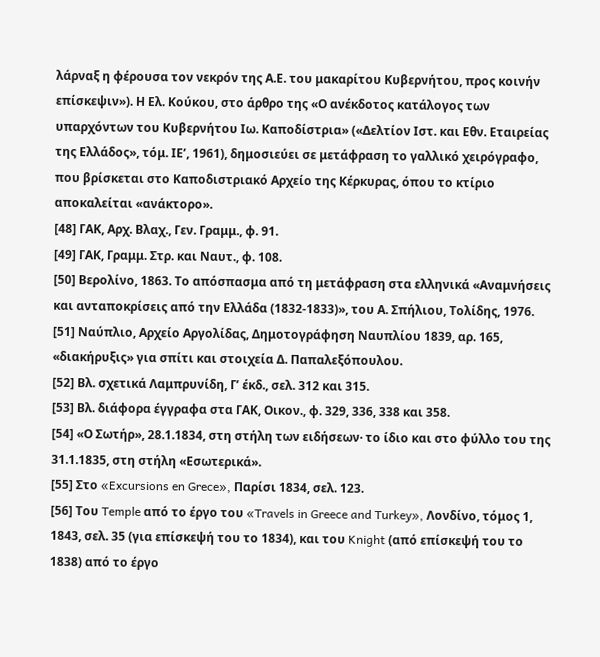λάρναξ η φέρουσα τον νεκρόν της Α.Ε. του μακαρίτου Κυβερνήτου, προς κοινήν επίσκεψιν»). Η Ελ. Κούκου, στο άρθρο της «Ο ανέκδοτος κατάλογος των υπαρχόντων του Κυβερνήτου Ιω. Καποδίστρια» («Δελτίον Ιστ. και Εθν. Εταιρείας της Ελλάδος», τόμ. ΙΕ’, 1961), δημοσιεύει σε μετάφραση το γαλλικό χειρόγραφο, που βρίσκεται στο Καποδιστριακό Αρχείο της Κέρκυρας, όπου το κτίριο αποκαλείται «ανάκτορο».
[48] ΓΑΚ, Αρχ. Βλαχ., Γεν. Γραμμ., φ. 91.
[49] ΓΑΚ, Γραμμ. Στρ. και Ναυτ., φ. 108.
[50] Βερολίνο, 1863. Το απόσπασμα από τη μετάφραση στα ελληνικά «Αναμνήσεις και ανταποκρίσεις από την Ελλάδα (1832-1833)», του Α. Σπήλιου, Τολίδης, 1976.
[51] Ναύπλιο, Αρχείο Αργολίδας, Δημοτογράφηση Ναυπλίου 1839, αρ. 165, «διακήρυξις» για σπίτι και στοιχεία Δ. Παπαλεξόπουλου.
[52] Βλ. σχετικά Λαμπρυνίδη, Γ’ έκδ., σελ. 312 και 315.
[53] Βλ. διάφορα έγγραφα στα ΓΑΚ, Οικον., φ. 329, 336, 338 και 358.
[54] «Ο Σωτήρ», 28.1.1834, στη στήλη των ειδήσεων· το ίδιο και στο φύλλο του της 31.1.1835, στη στήλη «Εσωτερικά».
[55] Στο «Excursions en Grece», Παρίσι 1834, σελ. 123.
[56] Του Temple από το έργο του «Travels in Greece and Turkey», Λονδίνο, τόμος 1, 1843, σελ. 35 (για επίσκεψή του το 1834), και του Knight (από επίσκεψή του το 1838) από το έργο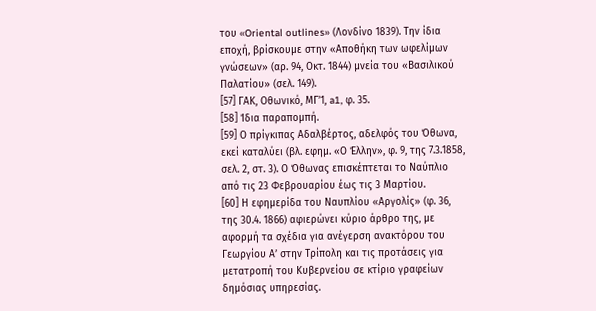του «Oriental outlines» (Λονδίνο 1839). Την ίδια εποχή, βρίσκουμε στην «Αποθήκη των ωφελίμων γνώσεων» (αρ. 94, Οκτ. 1844) μνεία του «Βασιλικού Παλατίου» (σελ. 149).
[57] ΓΑΚ, Οθωνικό, ΜΓ’1, a1, φ. 35.
[58] Ίδια παραπομπή.
[59] Ο πρίγκιπας Αδαλβέρτος, αδελφός του Όθωνα, εκεί καταλύει (βλ. εφημ. «Ο Έλλην», φ. 9, της 7.3.1858, σελ. 2, στ. 3). Ο Όθωνας επισκέπτεται το Ναύπλιο από τις 23 Φεβρουαρίου έως τις 3 Μαρτίου.
[60] Η εφημερίδα του Ναυπλίου «Αργολίς» (φ. 36, της 30.4. 1866) αφιερώνει κύριο άρθρο της, με αφορμή τα σχέδια για ανέγερση ανακτόρου του Γεωργίου Α’ στην Τρίπολη και τις προτάσεις για μετατροπή του Κυβερνείου σε κτίριο γραφείων δημόσιας υπηρεσίας.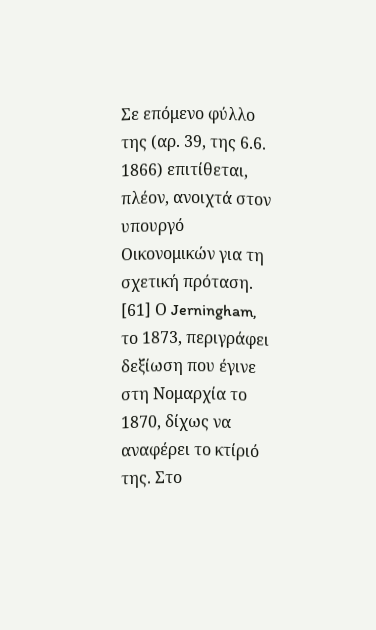Σε επόμενο φύλλο της (αρ. 39, της 6.6. 1866) επιτίθεται, πλέον, ανοιχτά στον υπουργό Οικονομικών για τη σχετική πρόταση.
[61] Ο Jerningham, το 1873, περιγράφει δεξίωση που έγινε στη Νομαρχία το 1870, δίχως να αναφέρει το κτίριό της. Στο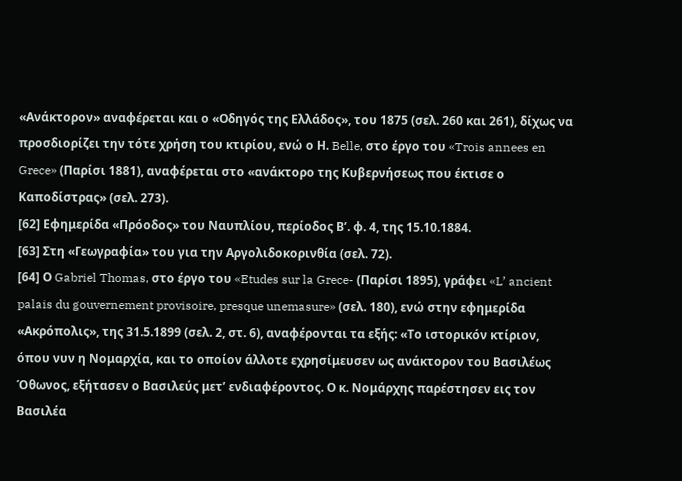«Ανάκτορον» αναφέρεται και ο «Οδηγός της Ελλάδος», του 1875 (σελ. 260 και 261), δίχως να προσδιορίζει την τότε χρήση του κτιρίου, ενώ ο Η. Belle, στο έργο του «Trois annees en Grece» (Παρίσι 1881), αναφέρεται στο «ανάκτορο της Κυβερνήσεως που έκτισε ο Καποδίστρας» (σελ. 273).
[62] Εφημερίδα «Πρόοδος» του Ναυπλίου, περίοδος Β’. φ. 4, της 15.10.1884.
[63] Στη «Γεωγραφία» του για την Αργολιδοκορινθία (σελ. 72).
[64] Ο Gabriel Thomas, στο έργο του «Etudes sur la Grece- (Παρίσι 1895), γράφει «L’ ancient palais du gouvernement provisoire, presque unemasure» (σελ. 180), ενώ στην εφημερίδα «Ακρόπολις», της 31.5.1899 (σελ. 2, στ. 6), αναφέρονται τα εξής: «Το ιστορικόν κτίριον, όπου νυν η Νομαρχία, και το οποίον άλλοτε εχρησίμευσεν ως ανάκτορον του Βασιλέως Όθωνος, εξήτασεν ο Βασιλεύς μετ’ ενδιαφέροντος. Ο κ. Νομάρχης παρέστησεν εις τον Βασιλέα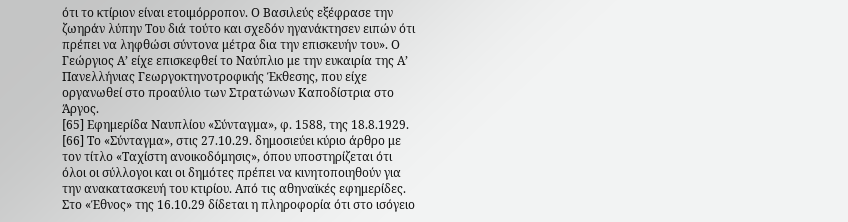ότι το κτίριον είναι ετοιμόρροπον. Ο Βασιλεύς εξέφρασε την ζωηράν λύπην Του διά τούτο και σχεδόν ηγανάκτησεν ειπών ότι πρέπει να ληφθώσι σύντονα μέτρα δια την επισκευήν του». Ο Γεώργιος Α’ είχε επισκεφθεί το Ναύπλιο με την ευκαιρία της Α’ Πανελλήνιας Γεωργοκτηνοτροφικής Έκθεσης, που είχε οργανωθεί στο προαύλιο των Στρατώνων Καποδίστρια στο Άργος.
[65] Εφημερίδα Ναυπλίου «Σύνταγμα», φ. 1588, της 18.8.1929.
[66] Το «Σύνταγμα», στις 27.10.29. δημοσιεύει κύριο άρθρο με τον τίτλο «Ταχίστη ανοικοδόμησις», όπου υποστηρίζεται ότι όλοι οι σύλλογοι και οι δημότες πρέπει να κινητοποιηθούν για την ανακατασκευή του κτιρίου. Από τις αθηναϊκές εφημερίδες. Στο «Έθνος» της 16.10.29 δίδεται η πληροφορία ότι στο ισόγειο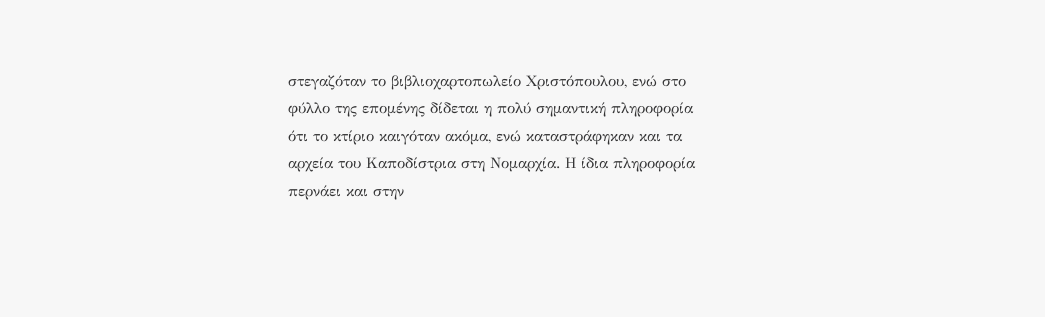στεγαζόταν το βιβλιοχαρτοπωλείο Χριστόπουλου, ενώ στο φύλλο της επομένης δίδεται η πολύ σημαντική πληροφορία ότι το κτίριο καιγόταν ακόμα, ενώ καταστράφηκαν και τα αρχεία του Καποδίστρια στη Νομαρχία. Η ίδια πληροφορία περνάει και στην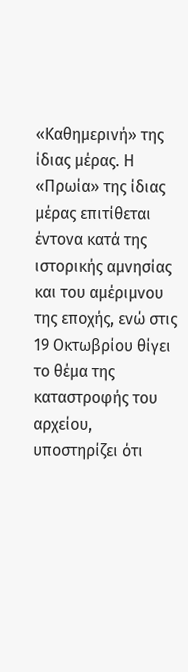«Καθημερινή» της ίδιας μέρας. Η «Πρωία» της ίδιας μέρας επιτίθεται έντονα κατά της ιστορικής αμνησίας και του αμέριμνου της εποχής, ενώ στις 19 Οκτωβρίου θίγει το θέμα της καταστροφής του αρχείου, υποστηρίζει ότι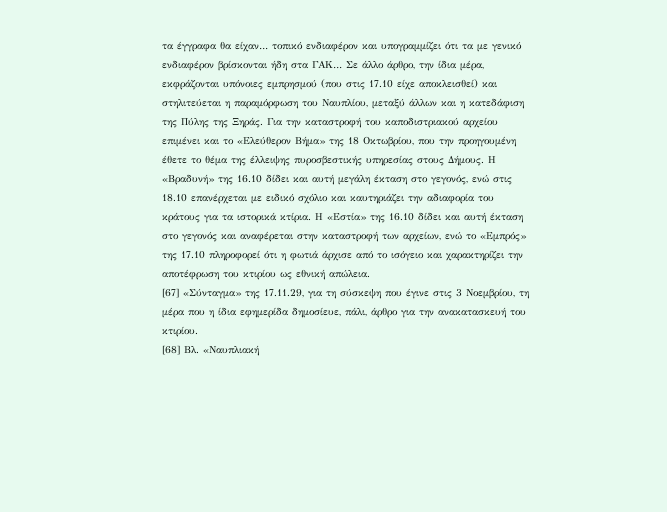τα έγγραφα θα είχαν… τοπικό ενδιαφέρον και υπογραμμίζει ότι τα με γενικό ενδιαφέρον βρίσκονται ήδη στα ΓΑΚ… Σε άλλο άρθρο, την ίδια μέρα, εκφράζονται υπόνοιες εμπρησμού (που στις 17.10 είχε αποκλεισθεί) και στηλιτεύεται η παραμόρφωση του Ναυπλίου, μεταξύ άλλων και η κατεδάφιση της Πύλης της Ξηράς. Για την καταστροφή του καποδιστριακού αρχείου επιμένει και το «Ελεύθερον Βήμα» της 18 Οκτωβρίου, που την προηγουμένη έθετε το θέμα της έλλειψης πυροσβεστικής υπηρεσίας στους Δήμους. Η «Βραδυνή» της 16.10 δίδει και αυτή μεγάλη έκταση στο γεγονός, ενώ στις 18.10 επανέρχεται με ειδικό σχόλιο και καυτηριάζει την αδιαφορία του κράτους για τα ιστορικά κτίρια. Η «Εστία» της 16.10 δίδει και αυτή έκταση στο γεγονός και αναφέρεται στην καταστροφή των αρχείων, ενώ το «Εμπρός» της 17.10 πληροφορεί ότι η φωτιά άρχισε από το ισόγειο και χαρακτηρίζει την αποτέφρωση του κτιρίου ως εθνική απώλεια.
[67] «Σύνταγμα» της 17.11.29, για τη σύσκεψη που έγινε στις 3 Νοεμβρίου, τη μέρα που η ίδια εφημερίδα δημοσίευε, πάλι, άρθρο για την ανακατασκευή του κτιρίου.
[68] Βλ. «Ναυπλιακή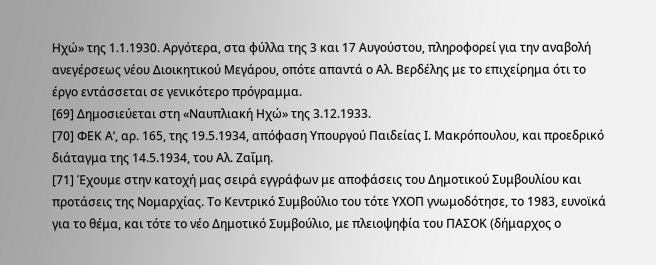Ηχώ» της 1.1.1930. Αργότερα, στα φύλλα της 3 και 17 Αυγούστου, πληροφορεί για την αναβολή ανεγέρσεως νέου Διοικητικού Μεγάρου, οπότε απαντά ο Αλ. Βερδέλης με το επιχείρημα ότι το έργο εντάσσεται σε γενικότερο πρόγραμμα.
[69] Δημοσιεύεται στη «Ναυπλιακή Ηχώ» της 3.12.1933.
[70] ΦΕΚ Α’, αρ. 165, της 19.5.1934, απόφαση Υπουργού Παιδείας Ι. Μακρόπουλου, και προεδρικό διάταγμα της 14.5.1934, του Αλ. Ζαΐμη.
[71] Έχουμε στην κατοχή μας σειρά εγγράφων με αποφάσεις του Δημοτικού Συμβουλίου και προτάσεις της Νομαρχίας. Το Κεντρικό Συμβούλιο του τότε ΥΧΟΠ γνωμοδότησε, το 1983, ευνοϊκά για το θέμα, και τότε το νέο Δημοτικό Συμβούλιο, με πλειοψηφία του ΠΑΣΟΚ (δήμαρχος ο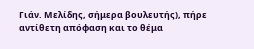Γιάν. Μελίδης, σήμερα βουλευτής), πήρε αντίθετη απόφαση και το θέμα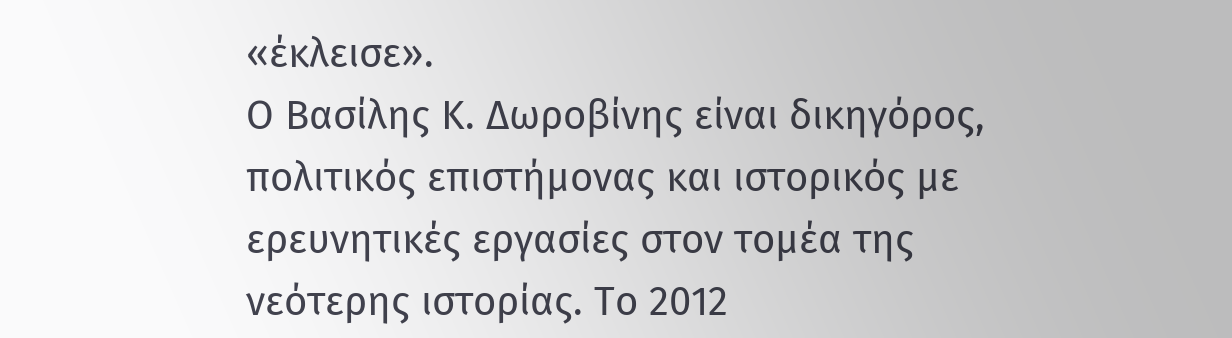«έκλεισε».
Ο Βασίλης Κ. Δωροβίνης είναι δικηγόρος, πολιτικός επιστήμονας και ιστορικός με ερευνητικές εργασίες στον τομέα της νεότερης ιστορίας. Το 2012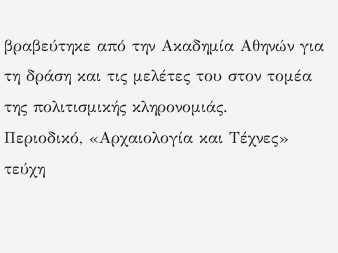βραβεύτηκε από την Ακαδημία Αθηνών για τη δράση και τις μελέτες του στον τομέα της πολιτισμικής κληρονομιάς.
Περιοδικό, «Αρχαιολογία και Τέχνες» τεύχη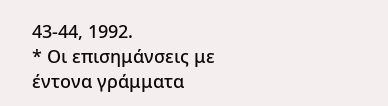43-44, 1992.
* Οι επισημάνσεις με έντονα γράμματα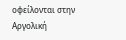οφείλονται στην Αργολική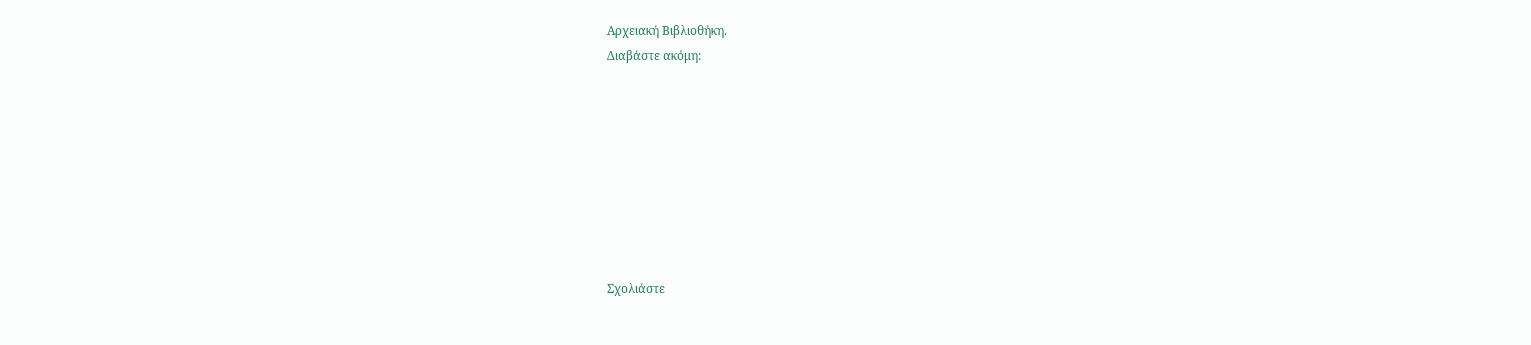Αρχειακή Βιβλιοθήκη.
Διαβάστε ακόμη:








Σχολιάστε